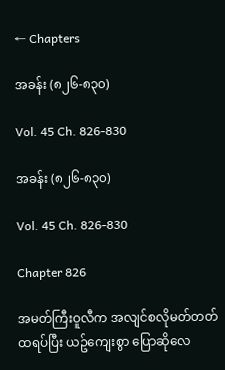← Chapters

အခန်း (၈၂၆-၈၃၀)

Vol. 45 Ch. 826-830

အခန်း (၈၂၆-၈၃၀)

Vol. 45 Ch. 826-830

Chapter 826

အမတ်ကြီးဝူလီက အလျင်စလိုမတ်တတ်ထရပ်ပြီး ယဥ်ကျေးစွာ ပြောဆိုလေ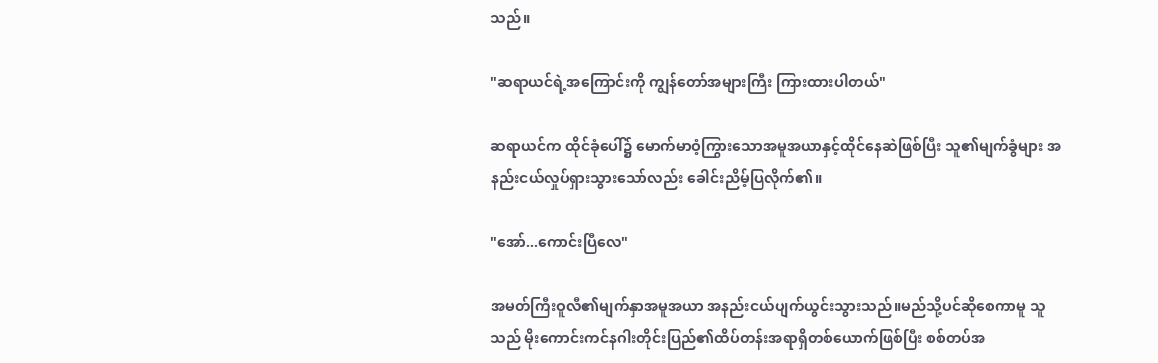သည်။

"ဆရာယင်ရဲ့အကြောင်းကို ကျွန်တော်အများကြီး ကြားထားပါတယ်"

ဆရာယင်က ထိုင်ခုံပေါ်၌ မောက်မာဝံ့ကြွားသောအမူအယာနှင့်ထိုင်နေဆဲဖြစ်ပြီး သူ၏မျက်ခွံများ အနည်းငယ်လှုပ်ရှားသွားသော်လည်း ခေါင်းညိမ့်ပြလိုက်၏။

"အော်...ကောင်းပြီလေ"

အမတ်ကြီးဝူလီ၏မျက်နှာအမူအယာ အနည်းငယ်ပျက်ယွင်းသွားသည်။မည်သို့ပင်ဆိုစေကာမူ သူသည် မိုးကောင်းကင်နဂါးတိုင်းပြည်၏ထိပ်တန်းအရာရှိတစ်ယောက်ဖြစ်ပြီး စစ်တပ်အ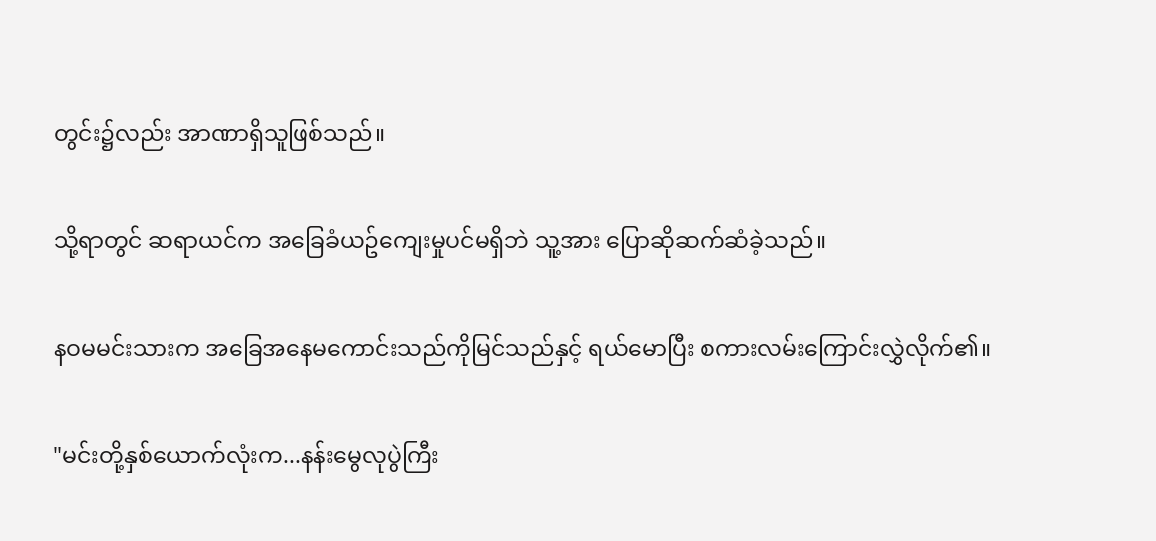တွင်း၌လည်း အာဏာရှိသူဖြစ်သည်။

သို့ရာတွင် ဆရာယင်က အခြေခံယဥ်ကျေးမှုပင်မရှိဘဲ သူ့အား ပြောဆိုဆက်ဆံခဲ့သည်။

နဝမမင်းသားက အခြေအနေမကောင်းသည်ကိုမြင်သည်နှင့် ရယ်မောပြီး စကားလမ်းကြောင်းလွှဲလိုက်၏။

"မင်းတို့နှစ်ယောက်လုံးက...နန်းမွေလုပွဲကြီး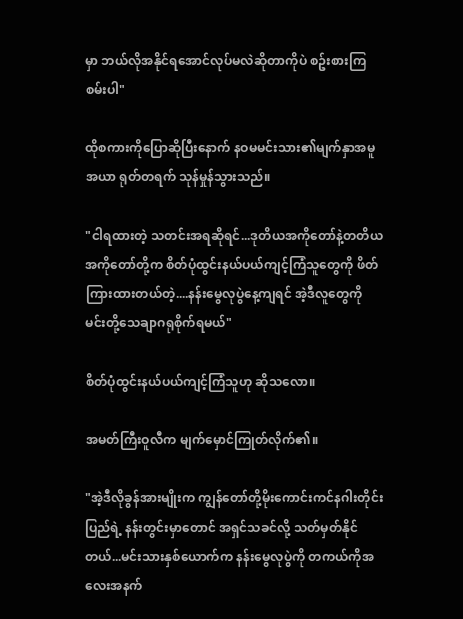မှာ ဘယ်လိုအနိုင်ရအောင်လုပ်မလဲဆိုတာကိုပဲ စဥ်းစားကြစမ်းပါ"

ထိုစကားကိုပြောဆိုပြီးနောက် နဝမမင်းသား၏မျက်နှာအမူအယာ ရုတ်တရက် သုန်မှုန်သွားသည်။

"ငါရထားတဲ့ သတင်းအရဆိုရင်...ဒုတိယအကိုတော်နဲ့တတိယအကိုတော်တို့က စိတ်ပုံထွင်းနယ်ပယ်ကျင့်ကြံသူတွေကို ဖိတ်ကြားထားတယ်တဲ့....နန်းမွေလုပွဲနေ့ကျရင် အဲ့ဒီလူတွေကို မင်းတို့သေချာဂရုစိုက်ရမယ်"

စိတ်ပုံထွင်းနယ်ပယ်ကျင့်ကြံသူဟု ဆိုသလော။

အမတ်ကြီးဝူလီက မျက်မှောင်ကြုတ်လိုက်၏။

"အဲ့ဒီလိုခွန်အားမျိုးက ကျွန်တော်တို့မိုးကောင်းကင်နဂါးတိုင်းပြည်ရဲ့ နန်းတွင်းမှာတောင် အရှင်သခင်လို့ သတ်မှတ်နိုင်တယ်...မင်းသားနှစ်ယောက်က နန်းမွေလုပွဲကို တကယ်ကိုအလေးအနက်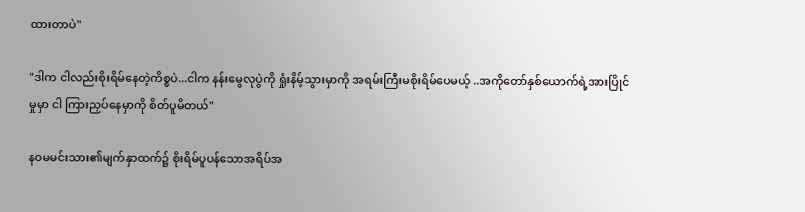ထားတာပဲ"

"ဒါက ငါလည်းစိုးရိမ်နေတဲ့ကိစ္စပဲ...ငါက နန်းမွေလုပွဲကို ရှုံးနိမ့်သွားမှာကို အရမ်းကြီးမစိုးရိမ်ပေမယ့် ..အကိုတော်နှစ်ယောက်ရဲ့အားပြိုင်မှုမှာ ငါ ကြားညှပ်နေမှာကို စိတ်ပူမိတယ်"

နဝမမင်းသား၏မျက်နှာထက်၌ စိုးရိမ်ပူပန်သောအရိပ်အ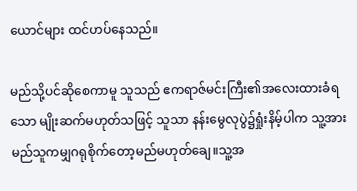ယောင်များ ထင်ဟပ်နေသည်။

မည်သို့ပင်ဆိုစေကာမူ သူသည် ဧကရာဇ်မင်းကြီး၏အလေးထားခံရသော မျိုးဆက်မဟုတ်သဖြင့် သူသာ နန်းမွေလုပွဲ၌ရှုံးနိမ့်ပါက သူ့အား မည်သူကမျှဂရုစိုက်တော့မည်မဟုတ်ချေ။သူ့အ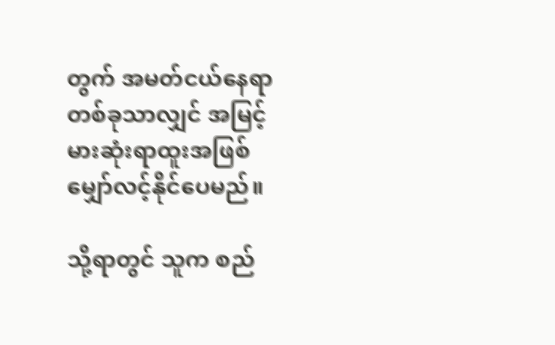တွက် အမတ်ငယ်နေရာတစ်ခုသာလျှင် အမြင့်မားဆုံးရာထူးအဖြစ် မျှော်လင့်နိုင်ပေမည်။

သို့ရာတွင် သူက စည်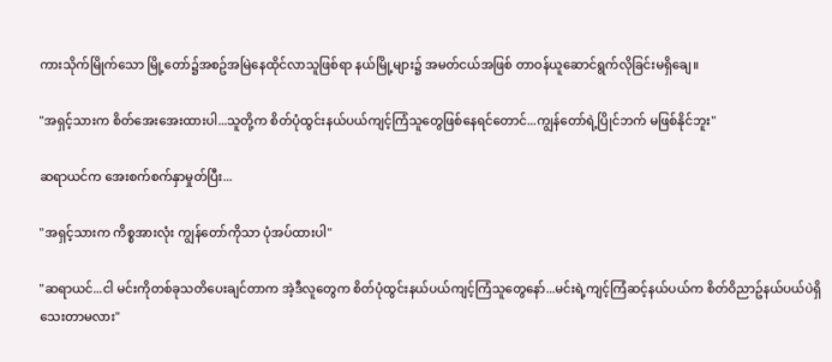ကားသိုက်မြိုက်သော မြို့တော်၌အစဥ်အမြဲနေထိုင်လာသူဖြစ်ရာ နယ်မြို့များ၌ အမတ်ငယ်အဖြစ် တာဝန်ယူဆောင်ရွက်လိုခြင်းမရှိချေ။

"အရှင့်သားက စိတ်အေးအေးထားပါ...သူတို့က စိတ်ပုံထွင်းနယ်ပယ်ကျင့်ကြံသူတွေဖြစ်နေရင်တောင်...ကျွန်တော်ရဲ့ပြိုင်ဘက် မဖြစ်နိုင်ဘူး"

ဆရာယင်က အေးစက်စက်နှာမှုတ်ပြီး...

"အရှင့်သားက ကိစ္စအားလုံး ကျွန်တော်ကိုသာ ပုံအပ်ထားပါ"

"ဆရာယင်...ငါ မင်းကိုတစ်ခုသတိပေးချင်တာက အဲ့ဒီလူတွေက စိတ်ပုံထွင်းနယ်ပယ်ကျင့်ကြံသူတွေနော်...မင်းရဲ့ကျင့်ကြံဆင့်နယ်ပယ်က စိတ်ဝိညာဥ်နယ်ပယ်ပဲရှိသေးတာမလား"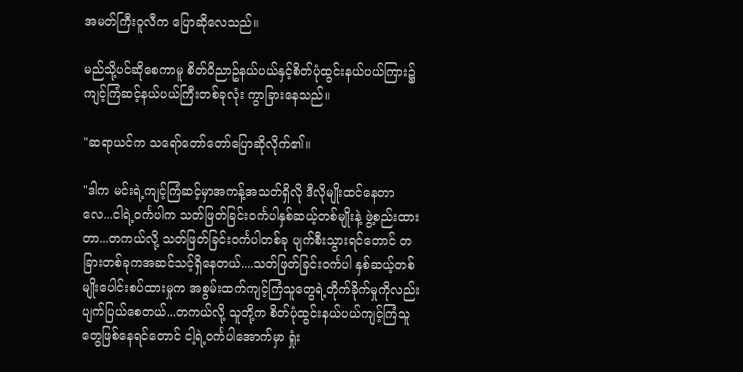အမတ်ကြီးဝူလီက ပြောဆိုလေသည်။

မည်သို့ပင်ဆိုစေကာမူ စိတ်ဝိညာဥ်နယ်ပယ်နှင့်စိတ်ပုံထွင်းနယ်ပယ်ကြား၌ ကျင့်ကြံဆင့်နယ်ပယ်ကြီးတစ်ခုလုံး ကွာခြားနေသည်။

"ဆရာယင်က သရော်တော်တော်ပြောဆိုလိုက်၏။

"ဒါက မင်းရဲ့ကျင့်ကြံဆင့်မှာအကန့်အသတ်ရှိလို ဒီလိုမျိုးထင်နေတာလေ...ငါရဲ့ဝင်္ကပါက သတ်ဖြတ်ခြင်းဝင်္ကပါနှစ်ဆယ့်တစ်မျိုးနဲ့ ဖွဲ့စည်းထားတာ...တကယ်လို့ သတ်ဖြတ်ခြင်းဝင်္ကပါတစ်ခု ပျက်စီးသွားရင်တောင် တခြားတစ်ခုကအဆင်သင့်ရှိနေတယ်....သတ်ဖြတ်ခြင်းဝင်္ကပါ နှစ်ဆယ့်တစ်မျိုးပေါင်းစပ်ထားမှုက အစွမ်းထက်ကျင့်ကြံသူတွေရဲ့တိုက်ခိုက်မှုကိုလည်း ပျက်ပြယ်စေတယ်...တကယ်လို့ သူတို့က စိတ်ပုံထွင်းနယ်ပယ်ကျင့်ကြံသူတွေဖြစ်နေရင်တောင် ငါ့ရဲ့ဝင်္ကပါအောက်မှာ ရှုံး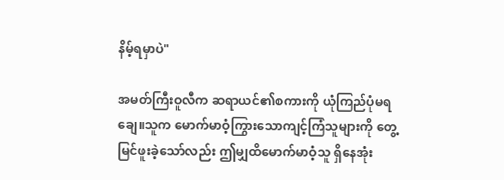နိမ့်ရမှာပဲ"

အမတ်ကြီးဝူလီက ဆရာယင်၏စကားကို ယုံကြည်ပုံမရချေ။သူက မောက်မာဝံ့ကြွားသောကျင့်ကြံသူများကို တွေ့မြင်ဖူးခဲ့သော်လည်း ဤမျှထိမောက်မာဝံ့သူ ရှိနေအုံး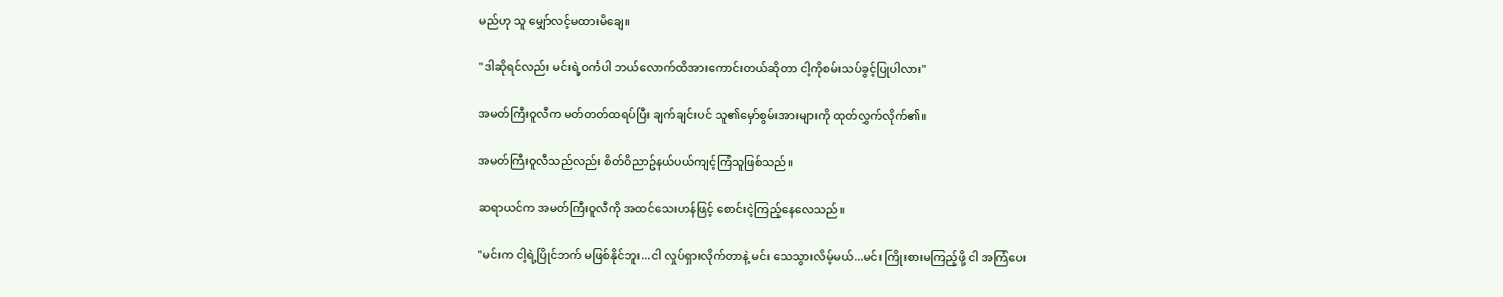မည်ဟု သူ မျှော်လင့်မထားမိချေ။

"ဒါဆိုရင်လည်း မင်းရဲ့ဝင်္ကပါ ဘယ်လောက်ထိအားကောင်းတယ်ဆိုတာ ငါ့ကိုစမ်းသပ်ခွင့်ပြုပါလား"

အမတ်ကြီးဝူလီက မတ်တတ်ထရပ်ပြီး ချက်ချင်းပင် သူ၏မှော်စွမ်းအားများကို ထုတ်လွှက်လိုက်၏။

အမတ်ကြီးဝူလီသည်လည်း စိတ်ဝိညာဥ်နယ်ပယ်ကျင့်ကြံသူဖြစ်သည်။

ဆရာယင်က အမတ်ကြီးဝူလီကို အထင်သေးဟန်ဖြင့် စောင်းငဲ့ကြည့်နေလေသည်။

"မင်းက ငါ့ရဲ့ပြိုင်ဘက် မဖြစ်နိုင်ဘူး...ငါ လှုပ်ရှားလိုက်တာနဲ့ မင်း သေသွားလိမ့်မယ်...မင်း ကြိုးစားမကြည့်ဖို့ ငါ အကြံပေး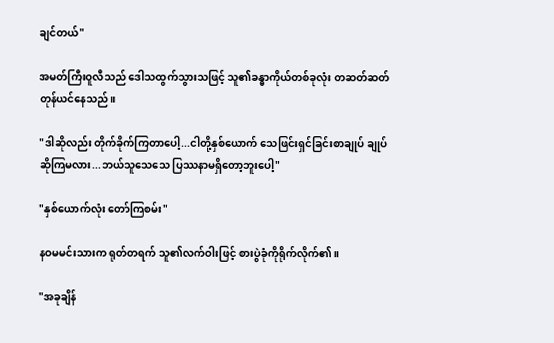ချင်တယ်"

အမတ်ကြီးဝူလီသည် ဒေါသထွက်သွားသဖြင့် သူ၏ခန္ဓာကိုယ်တစ်ခုလုံး တဆတ်ဆတ်တုန်ယင်နေသည်။

"ဒါဆိုလည်း တိုက်ခိုက်ကြတာပေါ့...ငါတို့နှစ်ယောက် သေဖြင်းရှင်ခြင်းစာချုပ် ချုပ်ဆိုကြမလား...ဘယ်သူသေသေ ပြဿနာမရှိတော့ဘူးပေါ့"

"နှစ်ယောက်လုံး တော်ကြစမ်း"

နဝမမင်းသားက ရုတ်တရက် သူ၏လက်ဝါးဖြင့် စားပွဲခုံကိုရိုက်လိုက်၏။

"အခုချိန်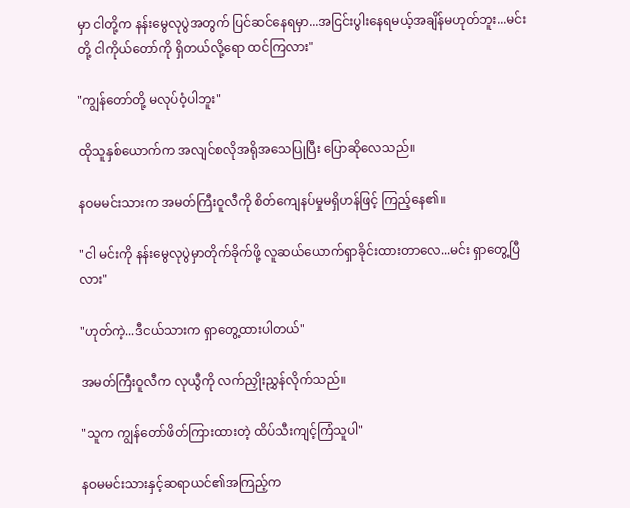မှာ ငါတို့က နန်းမွေလုပွဲအတွက် ပြင်ဆင်နေရမှာ...အငြင်းပွါးနေရမယ့်အချိန်မဟုတ်ဘူး...မင်းတို့ ငါကိုယ်တော်ကို ရှိတယ်လို့ရော ထင်ကြလား"

"ကျွန်တော်တို့ မလုပ်ဝံ့ပါဘူး"

ထိုသူနှစ်ယောက်က အလျင်စလိုအရိုအသေပြုပြီး ပြောဆိုလေသည်။

နဝမမင်းသားက အမတ်ကြီးဝူလီကို စိတ်ကျေနပ်မှုမရှိဟန်ဖြင့် ကြည့်နေ၏။

"ငါ မင်းကို နန်းမွေလုပွဲမှာတိုက်ခိုက်ဖို့ လူဆယ်ယောက်ရှာခိုင်းထားတာလေ...မင်း ရှာတွေ့ပြီလား"

"ဟုတ်ကဲ့...ဒီငယ်သားက ရှာတွေ့ထားပါတယ်"

အမတ်ကြီးဝူလီက လုယွီကို လက်ညှိုးညွှန်လိုက်သည်။

"သူက ကျွန်တော်ဖိတ်ကြားထားတဲ့ ထိပ်သီးကျင့်ကြံသူပါ"

နဝမမင်းသားနှင့်ဆရာယင်၏အကြည့်က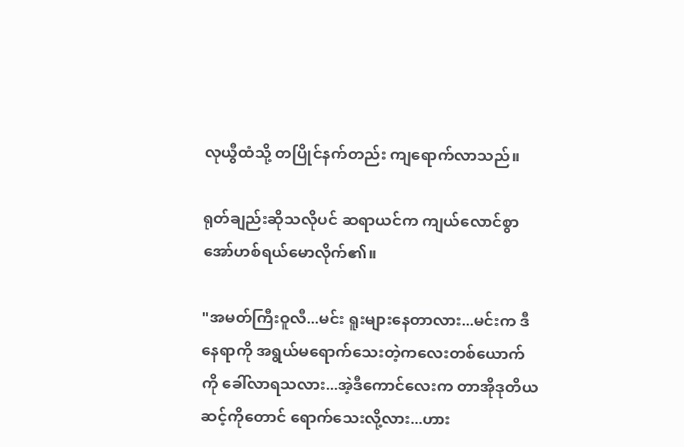လုယွီထံသို့ တပြိုင်နက်တည်း ကျရောက်လာသည်။

ရုတ်ချည်းဆိုသလိုပင် ဆရာယင်က ကျယ်လောင်စွာအော်ဟစ်ရယ်မောလိုက်၏။

"အမတ်ကြီးဝူလီ...မင်း ရူးများနေတာလား...မင်းက ဒီနေရာကို အရွယ်မရောက်သေးတဲ့ကလေးတစ်ယောက်ကို ခေါ်လာရသလား...အဲ့ဒီကောင်လေးက တာအိုဒုတိယဆင့်ကိုတောင် ရောက်သေးလို့လား...ဟား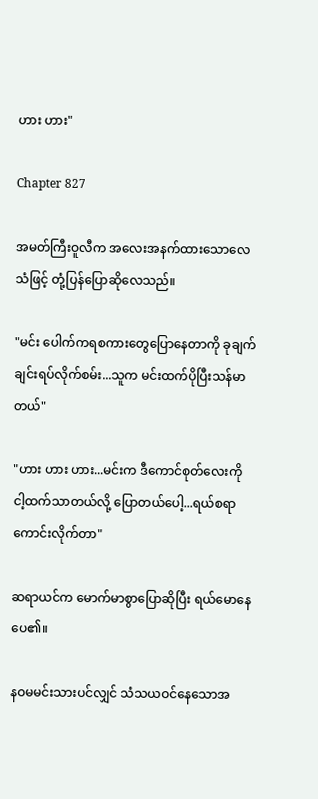ဟား ဟား"

Chapter 827

အမတ်ကြီးဝူလီက အလေးအနက်ထားသောလေသံဖြင့် တုံ့ပြန်ပြောဆိုလေသည်။

"မင်း ပေါက်ကရစကားတွေပြောနေတာကို ခုချက်ချင်းရပ်လိုက်စမ်း...သူက မင်းထက်ပိုပြီးသန်မာတယ်"

"ဟား ဟား ဟား...မင်းက ဒီကောင်စုတ်လေးကို ငါ့ထက်သာတယ်လို့ ပြောတယ်ပေါ့...ရယ်စရာကောင်းလိုက်တာ"

ဆရာယင်က မောက်မာစွာပြောဆိုပြီး ရယ်မောနေပေ၏။

နဝမမင်းသားပင်လျှင် သံသယဝင်နေသောအ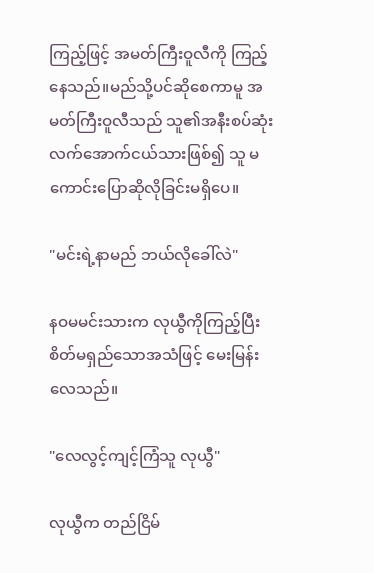ကြည့်ဖြင့် အမတ်ကြီးဝူလီကို ကြည့်နေသည်။မည်သို့ပင်ဆိုစေကာမူ အမတ်ကြီးဝူလီသည် သူ၏အနီးစပ်ဆုံးလက်အောက်ငယ်သားဖြစ်၍ သူ မကောင်းပြောဆိုလိုခြင်းမရှိပေ။

"မင်းရဲ့နာမည် ဘယ်လိုခေါ်လဲ"

နဝမမင်းသားက လုယွီကိုကြည့်ပြီး စိတ်မရှည်သောအသံဖြင့် မေးမြန်းလေသည်။

"လေလွင့်ကျင့်ကြံသူ လုယွီ"

လုယွီက တည်ငြိမ်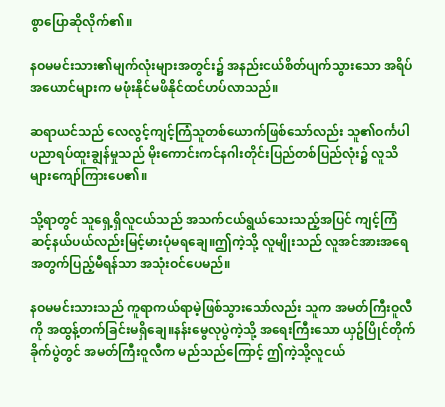စွာပြောဆိုလိုက်၏။

နဝမမင်းသား၏မျက်လုံးများအတွင်း၌ အနည်းငယ်စိတ်ပျက်သွားသော အရိပ်အယောင်များက မဖုံးနိုင်မဖိနိုင်ထင်ဟပ်လာသည်။

ဆရာယင်သည် လေလွင့်ကျင့်ကြံသူတစ်ယောက်ဖြစ်သော်လည်း သူ၏ဝင်္ကပါပညာရပ်ထူးချွန်မှုသည် မိုးကောင်းကင်နဂါးတိုင်းပြည်တစ်ပြည်လုံး၌ လူသိများကျော်ကြားပေ၏။

သို့ရာတွင် သူရှေ့ရှိလူငယ်သည် အသက်ငယ်ရွယ်သေးသည့်အပြင် ကျင့်ကြံဆင့်နယ်ပယ်လည်းမြင့်မားပုံမရချေ။ဤကဲ့သို့ လူမျိုးသည် လူအင်အားအရေအတွက်ပြည့်မီရန်သာ အသုံးဝင်ပေမည်။

နဝမမင်းသားသည် ကူရာကယ်ရာမဲ့ဖြစ်သွားသော်လည်း သူက အမတ်ကြီးဝူလီကို အထွန့်တက်ခြင်းမရှိချေ။နန်းမွေလုပွဲကဲ့သို့ အရေးကြီးသော ယှဥ်ပြိုင်တိုက်ခိုက်ပွဲတွင် အမတ်ကြီးဝူလီက မည်သည်ကြောင့် ဤကဲ့သို့လူငယ်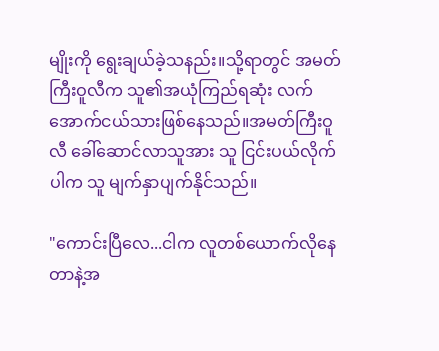မျိုးကို ရွေးချယ်ခဲ့သနည်း။သို့ရာတွင် အမတ်ကြီးဝူလီက သူ၏အယုံကြည်ရဆုံး လက်အောက်ငယ်သားဖြစ်နေသည်။အမတ်ကြီးဝူလီ ခေါ်ဆောင်လာသူအား သူ ငြင်းပယ်လိုက်ပါက သူ မျက်နှာပျက်နိုင်သည်။

"ကောင်းပြီလေ...ငါက လူတစ်ယောက်လိုနေတာနဲ့အ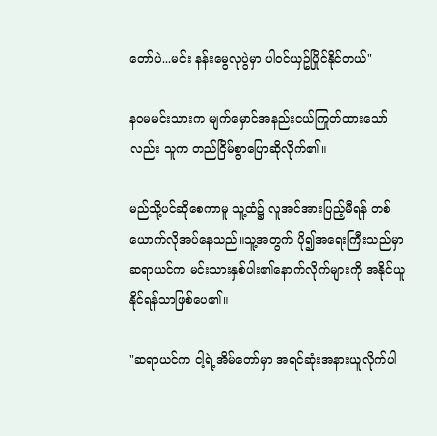တော်ပဲ...မင်း နန်းမွေလုပွဲမှာ ပါဝင်ယှဥ်ပြိုင်နိုင်တယ်"

နဝမမင်းသားက မျက်မှောင်အနည်းငယ်ကြုတ်ထားသော်လည်း သူက တည်ငြိမ်စွာပြောဆိုလိုက်၏။

မည်သို့ပင်ဆိုစေကာမူ သူ့ထံ၌ လူအင်အားပြည့်မီရန် တစ်ယောက်လိုအပ်နေသည်။သူ့အတွက် ပို၍အရေးကြီးသည်မှာ ဆရာယင်က မင်းသားနှစ်ပါး၏နောက်လိုက်များကို အနိုင်ယူနိုင်ရန်သာဖြစ်ပေ၏။

"ဆရာယင်က ငါ့ရဲ့အိမ်တော်မှာ အရင်ဆုံးအနားယူလိုက်ပါ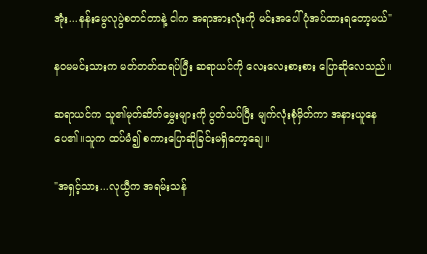အုံး...နန်းမွေလုပွဲစတင်တာနဲ့ ငါက အရာအားလုံးကို မင်းအပေါ်ပုံအပ်ထားရတော့မယ်"

နဝမမင်းသားက မတ်တတ်ထရပ်ပြီး ဆရာယင်ကို လေးလေးစားစား ပြောဆိုလေသည်။

ဆရာယင်က သူ၏မုတ်ဆိတ်မွှေးများကို ပွတ်သပ်ပြီး မျက်လုံးစုံမှိတ်ကာ အနားယူနေပေ၏။သူက ထပ်မံ၍ စကားပြောဆိုခြင်းမရှိတော့ချေ။

"အရှင့်သား...လုယွီက အရမ်းသန်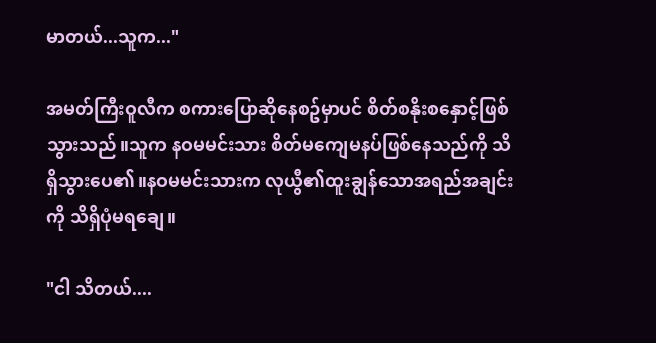မာတယ်...သူက..."

အမတ်ကြီးဝူလီက စကားပြောဆိုနေစဥ်မှာပင် စိတ်စနိုးစနှောင့်ဖြစ်သွားသည်။သူက နဝမမင်းသား စိတ်မကျေမနပ်ဖြစ်နေသည်ကို သိရှိသွားပေ၏။နဝမမင်းသားက လုယွီ၏ထူးချွန်သောအရည်အချင်းကို သိရှိပုံမရချေ။

"ငါ သိတယ်....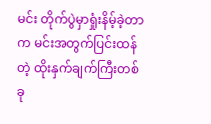မင်း တိုက်ပွဲမှာရှုံးနိမ့်ခဲ့တာက မင်းအတွက်ပြင်းထန်တဲ့ ထိုးနှက်ချက်ကြီးတစ်ခု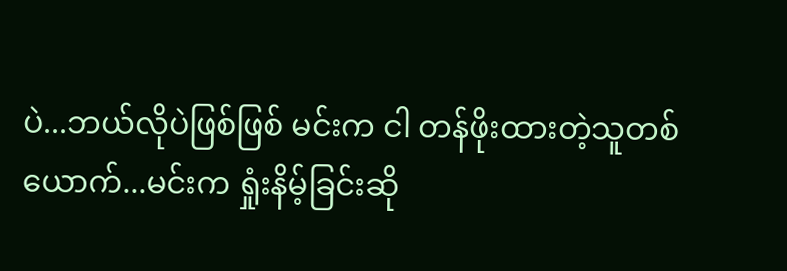ပဲ...ဘယ်လိုပဲဖြစ်ဖြစ် မင်းက ငါ တန်ဖိုးထားတဲ့သူတစ်ယောက်...မင်းက ရှုံးနိမ့်ခြင်းဆို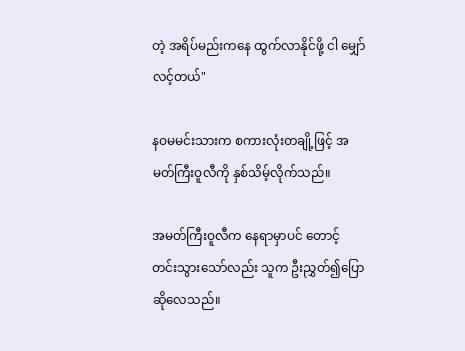တဲ့ အရိပ်မည်းကနေ ထွက်လာနိုင်ဖို့ ငါ မျှော်လင့်တယ်"

နဝမမင်းသားက စကားလုံးတချို့ဖြင့် အမတ်ကြီးဝူလီကို နှစ်သိမ့်လိုက်သည်။

အမတ်ကြီးဝူလီက နေရာမှာပင် တောင့်တင်းသွားသော်လည်း သူက ဦးညွှတ်၍ပြောဆိုလေသည်။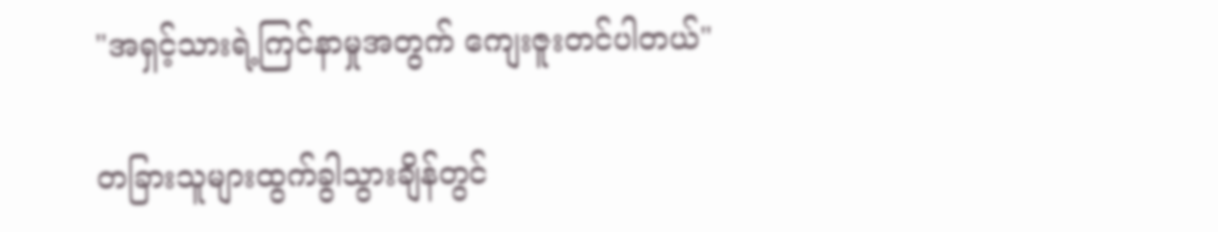"အရှင့်သားရဲ့ကြင်နာမှုအတွက် ကျေးဇူးတင်ပါတယ်"

တခြားသူများထွက်ခွါသွားချိန်တွင်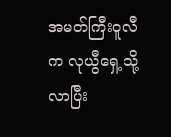အမတ်ကြီးဝူလီက လုယွီရှေ့သို့လာပြီး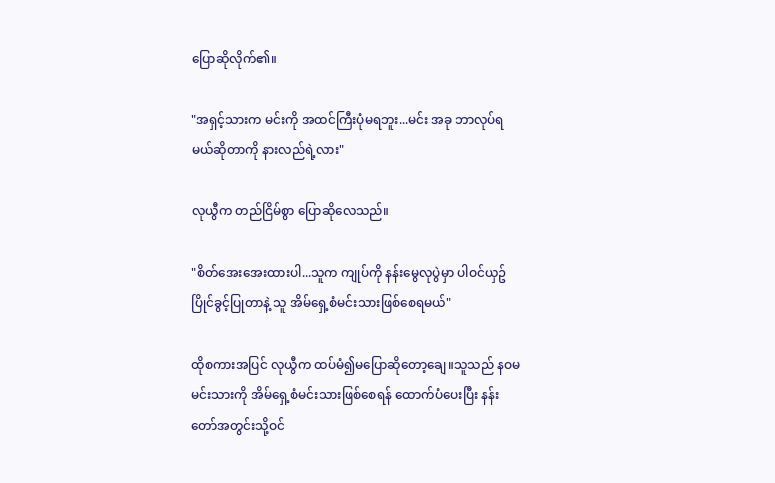ပြောဆိုလိုက်၏။

"အရှင့်သားက မင်းကို အထင်ကြီးပုံမရဘူး...မင်း အခု ဘာလုပ်ရမယ်ဆိုတာကို နားလည်ရဲ့လား"

လုယွီက တည်ငြိမ်စွာ ပြောဆိုလေသည်။

"စိတ်အေးအေးထားပါ...သူက ကျုပ်ကို နန်းမွေလုပွဲမှာ ပါဝင်ယှဥ်ပြိုင်ခွင့်ပြုတာနဲ့ သူ အိမ်ရှေ့စံမင်းသားဖြစ်စေရမယ်"

ထိုစကားအပြင် လုယွီက ထပ်မံ၍မပြောဆိုတော့ချေ။သူသည် နဝမမင်းသားကို အိမ်ရှေ့စံမင်းသားဖြစ်စေရန် ထောက်ပံပေးပြီး နန်းတော်အတွင်းသို့ဝင်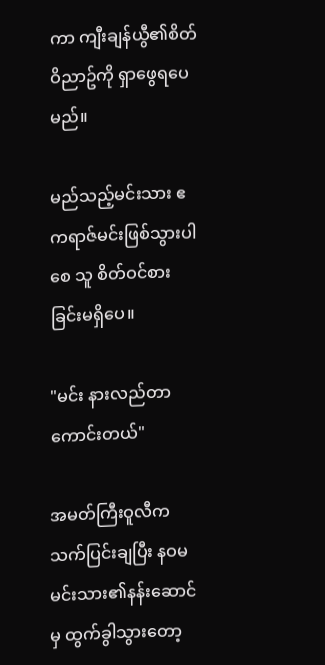ကာ ကျီးချန်ယွီ၏စိတ်ဝိညာဥ်ကို ရှာဖွေရပေမည်။

မည်သည့်မင်းသား ဧကရာဇ်မင်းဖြစ်သွားပါစေ သူ စိတ်ဝင်စားခြင်းမရှိပေ။

"မင်း နားလည်တာကောင်းတယ်"

အမတ်ကြီးဝူလီက သက်ပြင်းချပြီး နဝမမင်းသား၏နန်းဆောင်မှ ထွက်ခွါသွားတော့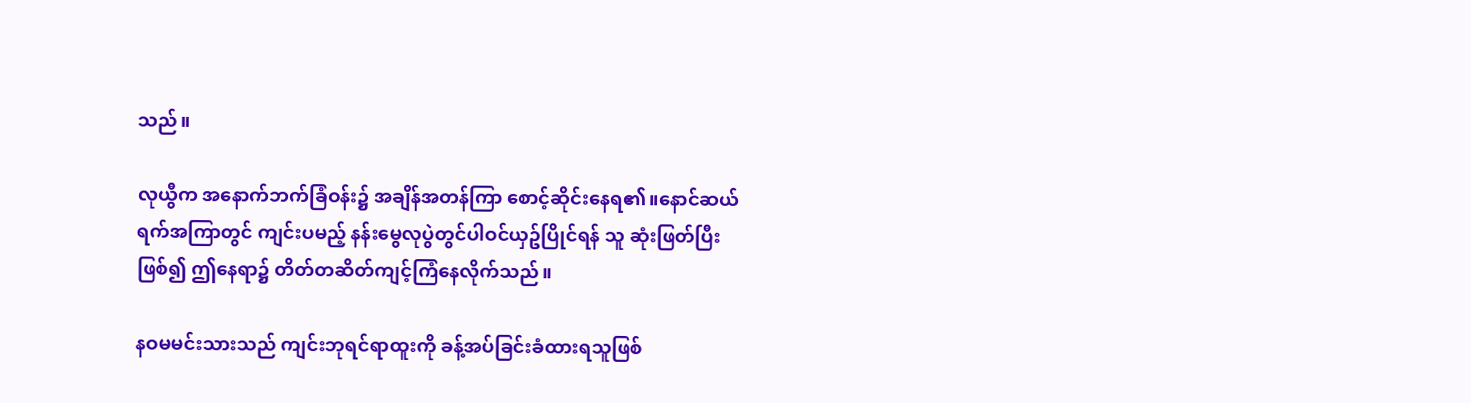သည်။

လုယွီက အနောက်ဘက်ခြံဝန်း၌ အချိန်အတန်ကြာ စောင့်ဆိုင်းနေရ၏။နောင်ဆယ်ရက်အကြာတွင် ကျင်းပမည့် နန်းမွေလုပွဲတွင်ပါဝင်ယှဥ်ပြိုင်ရန် သူ ဆုံးဖြတ်ပြီးဖြစ်၍ ဤနေရာ၌ တိတ်တဆိတ်ကျင့်ကြံနေလိုက်သည်။

နဝမမင်းသားသည် ကျင်းဘုရင်ရာထူးကို ခန့်အပ်ခြင်းခံထားရသူဖြစ်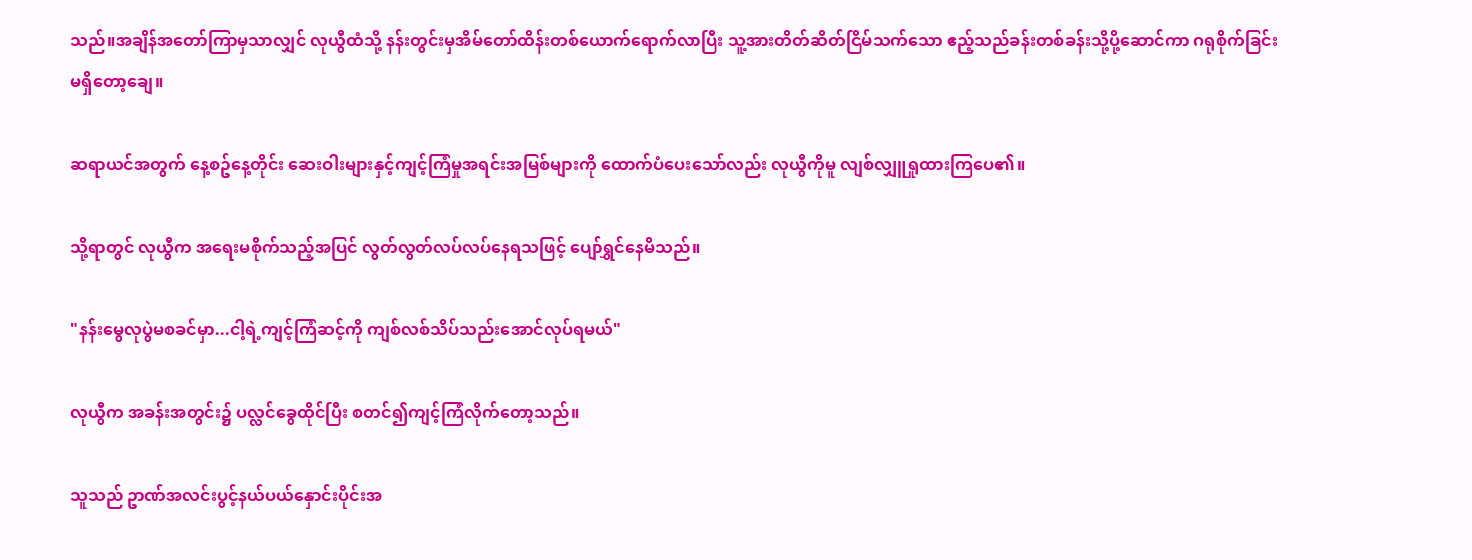သည်။အချိန်အတော်ကြာမှသာလျှင် လုယွီထံသို့ နန်းတွင်းမှအိမ်တော်ထိန်းတစ်ယောက်ရောက်လာပြီး သူ့အားတိတ်ဆိတ်ငြိမ်သက်သော ဧည့်သည်ခန်းတစ်ခန်းသို့ပို့ဆောင်ကာ ဂရုစိုက်ခြင်းမရှိတော့ချေ။

ဆရာယင်အတွက် နေ့စဥ်နေ့တိုင်း ဆေးဝါးများနှင့်ကျင့်ကြံမှုအရင်းအမြစ်များကို ထောက်ပံပေးသော်လည်း လုယွီကိုမူ လျစ်လျှူရှုထားကြပေ၏။

သို့ရာတွင် လုယွီက အရေးမစိုက်သည့်အပြင် လွတ်လွတ်လပ်လပ်နေရသဖြင့် ပျော်ရွှင်နေမိသည်။

"နန်းမွေလုပွဲမစခင်မှာ...ငါ့ရဲ့ကျင့်ကြံဆင့်ကို ကျစ်လစ်သိပ်သည်းအောင်လုပ်ရမယ်"

လုယွီက အခန်းအတွင်း၌ ပလ္လင်ခွေထိုင်ပြီး စတင်၍ကျင့်ကြံလိုက်တော့သည်။

သူသည် ဥာဏ်အလင်းပွင့်နယ်ပယ်နှောင်းပိုင်းအ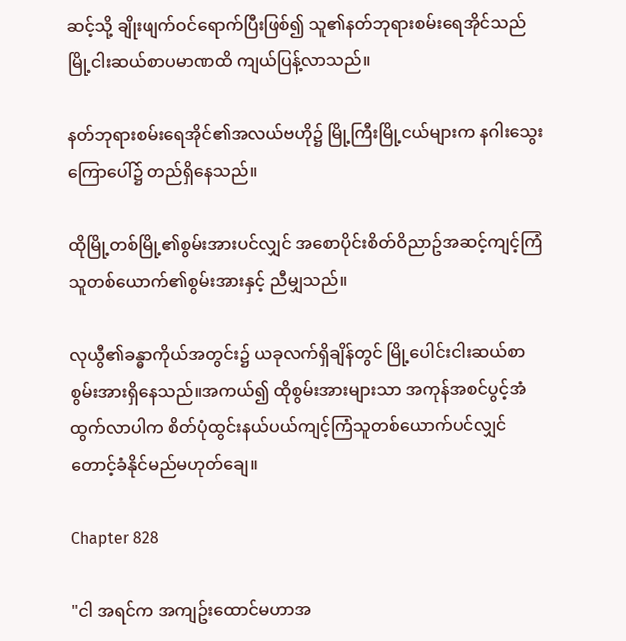ဆင့်သို့ ချိုးဖျက်ဝင်ရောက်ပြီးဖြစ်၍ သူ၏နတ်ဘုရားစမ်းရေအိုင်သည် မြို့ငါးဆယ်စာပမာဏထိ ကျယ်ပြန့်လာသည်။

နတ်ဘုရားစမ်းရေအိုင်၏အလယ်ဗဟို၌ မြို့ကြီးမြို့ငယ်များက နဂါးသွေးကြောပေါ်၌ တည်ရှိနေသည်။

ထိုမြို့တစ်မြို့၏စွမ်းအားပင်လျှင် အစောပိုင်းစိတ်ဝိညာဥ်အဆင့်ကျင့်ကြံသူတစ်ယောက်၏စွမ်းအားနှင့် ညီမျှသည်။

လုယွီ၏ခန္ဓာကိုယ်အတွင်း၌ ယခုလက်ရှိချိန်တွင် မြို့ပေါင်းငါးဆယ်စာ စွမ်းအားရှိနေသည်။အကယ်၍ ထိုစွမ်းအားများသာ အကုန်အစင်ပွင့်အံထွက်လာပါက စိတ်ပုံထွင်းနယ်ပယ်ကျင့်ကြံသူတစ်ယောက်ပင်လျှင် တောင့်ခံနိုင်မည်မဟုတ်ချေ။

Chapter 828

"ငါ အရင်က အကျဥ်းထောင်မဟာအ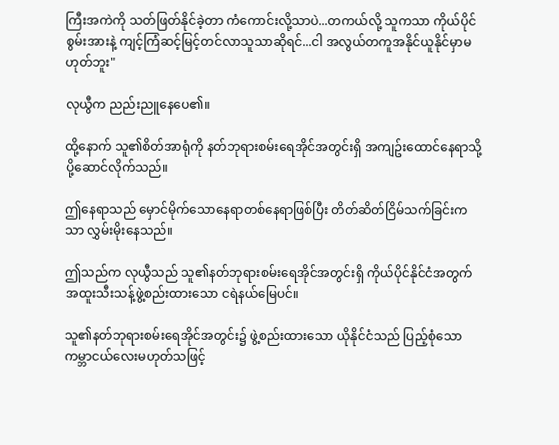ကြီးအကဲကို သတ်ဖြတ်နိုင်ခဲ့တာ ကံကောင်းလို့သာပဲ...တကယ်လို့ သူကသာ ကိုယ်ပိုင်စွမ်းအားနဲ့ ကျင့်ကြံဆင့်မြင့်တင်လာသူသာဆိုရင်...ငါ အလွယ်တကူအနိုင်ယူနိုင်မှာမဟုတ်ဘူး"

လုယွီက ညည်းညူနေပေ၏။

ထို့နောက် သူ၏စိတ်အာရုံကို နတ်ဘုရားစမ်းရေအိုင်အတွင်းရှိ အကျဥ်းထောင်နေရာသို့ ပို့ဆောင်လိုက်သည်။

ဤနေရာသည် မှောင်မိုက်သောနေရာတစ်နေရာဖြစ်ပြီး တိတ်ဆိတ်ငြိမ်သက်ခြင်းကသာ လွှမ်းမိုးနေသည်။

ဤသည်က လုယွီသည် သူ၏နတ်ဘုရားစမ်းရေအိုင်အတွင်းရှိ ကိုယ်ပိုင်နိုင်ငံအတွက် အထူးသီးသန့်ဖွဲ့စည်းထားသော ငရဲနယ်မြေပင်။

သူ၏နတ်ဘုရားစမ်းရေအိုင်အတွင်း၌ ဖွဲ့စည်းထားသော ယိုနိုင်ငံသည် ပြည့်စုံသောကမ္ဘာငယ်လေးမဟုတ်သဖြင့်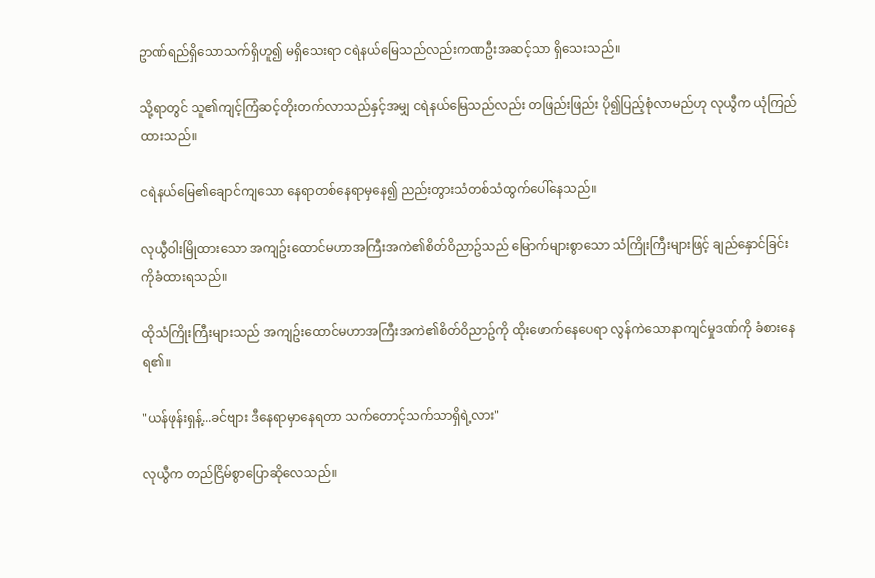ဥာဏ်ရည်ရှိသောသက်ရှိဟူ၍ မရှိသေးရာ ငရဲနယ်မြေသည်လည်းကဏဦးအဆင့်သာ ရှိသေးသည်။

သို့ရာတွင် သူ၏ကျင့်ကြံဆင့်တိုးတက်လာသည်နှင့်အမျှ ငရဲနယ်မြေသည်လည်း တဖြည်းဖြည်း ပို၍ပြည့်စုံလာမည်ဟု လုယွီက ယုံကြည်ထားသည်။

ငရဲနယ်မြေ၏ချောင်ကျသော နေရာတစ်နေရာမှနေ၍ ညည်းတွားသံတစ်သံထွက်ပေါ်နေသည်။

လုယွီဝါးမြိုထားသော အကျဥ်းထောင်မဟာအကြီးအကဲ၏စိတ်ဝိညာဥ်သည် မြောက်များစွာသော သံကြိုးကြီးများဖြင့် ချည်နှောင်ခြင်းကိုခံထားရသည်။

ထိုသံကြိုးကြီးများသည် အကျဥ်းထောင်မဟာအကြီးအကဲ၏စိတ်ဝိညာဥ်ကို ထိုးဖောက်နေပေရာ လွန်ကဲသောနာကျင်မှုဒဏ်ကို ခံစားနေရ၏။

"ယန်ဖုန်းရှန့်...ခင်ဗျား ဒီနေရာမှာနေရတာ သက်တောင့်သက်သာရှိရဲ့လား"

လုယွီက တည်ငြိမ်စွာပြောဆိုလေသည်။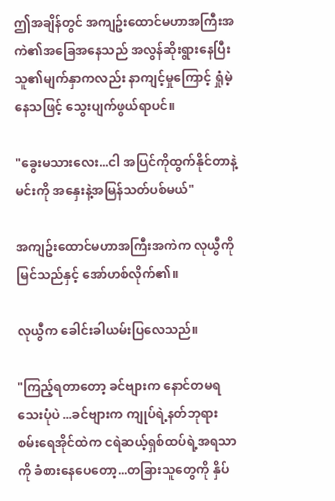ဤအချိန်တွင် အကျဥ်းထောင်မဟာအကြီးအကဲ၏အခြေအနေသည် အလွန်ဆိုးရွားနေပြီး သူ၏မျက်နှာကလည်း နာကျင့်မှုကြောင့် ရှုံမဲ့နေသဖြင့် သွေးပျက်ဖွယ်ရာပင်။

"ခွေးမသားလေး...ငါ အပြင်ကိုထွက်နိုင်တာနဲ့ မင်းကို အနှေးနဲ့အမြန်သတ်ပစ်မယ်"

အကျဥ်းထောင်မဟာအကြီးအကဲက လုယွီကိုမြင်သည်နှင့် အော်ဟစ်လိုက်၏။

လုယွီက ခေါင်းခါယမ်းပြလေသည်။

"ကြည့်ရတာတော့ ခင်ဗျားက နောင်တမရသေးပုံပဲ ...ခင်ဗျားက ကျုပ်ရဲ့နတ်ဘုရားစမ်းရေအိုင်ထဲက ငရဲဆယ့်ရှစ်ထပ်ရဲ့အရသာကို ခံစားနေပေတော့...တခြားသူတွေကို နှိပ်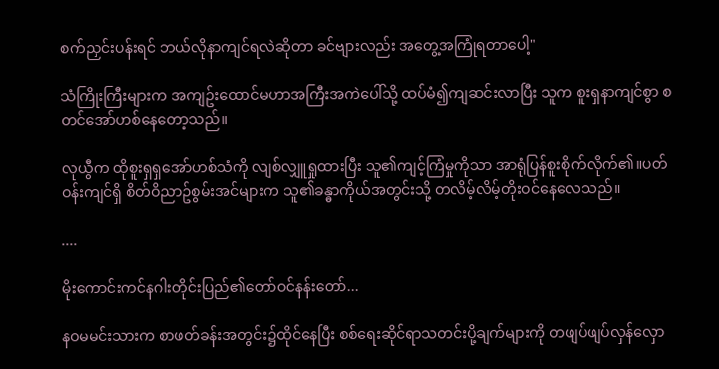စက်ညှင်းပန်းရင် ဘယ်လိုနာကျင်ရလဲဆိုတာ ခင်ဗျားလည်း အတွေ့အကြုံရတာပေါ့"

သံကြိုးကြီးများက အကျဥ်းထောင်မဟာအကြီးအကဲပေါ်သို့ ထပ်မံ၍ကျဆင်းလာပြီး သူက စူးရှနာကျင်စွာ စတင်အော်ဟစ်နေတော့သည်။

လုယွီက ထိုစူးရှရှအော်ဟစ်သံကို လျစ်လျှူရှုထားပြီး သူ၏ကျင့်ကြံမှုကိုသာ အာရုံပြန်စူးစိုက်လိုက်၏။ပတ်ဝန်းကျင်ရှိ စိတ်ဝိညာဥ်စွမ်းအင်များက သူ၏ခန္ဓာကိုယ်အတွင်းသို့ တလိမ့်လိမ့်တိုးဝင်နေလေသည်။

....

မိုးကောင်းကင်နဂါးတိုင်းပြည်၏တော်ဝင်နန်းတော်...

နဝမမင်းသားက စာဖတ်ခန်းအတွင်း၌ထိုင်နေပြီး စစ်ရေးဆိုင်ရာသတင်းပို့ချက်များကို တဖျပ်ဖျပ်လှန်လှော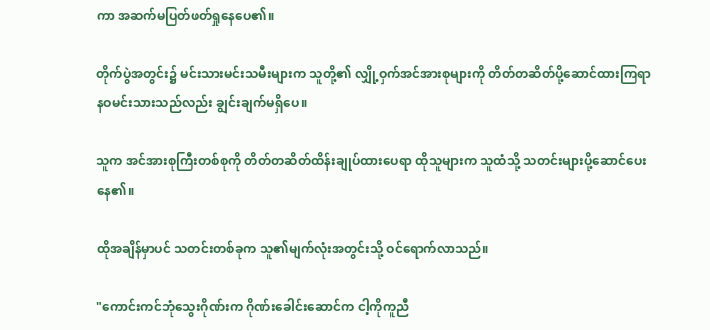ကာ အဆက်မပြတ်ဖတ်ရှုနေပေ၏။

တိုက်ပွဲအတွင်း၌ မင်းသားမင်းသမီးများက သူတို့၏ လျှို့ဝှက်အင်အားစုများကို တိတ်တဆိတ်ပို့ဆောင်ထားကြရာ နဝမင်းသားသည်လည်း ချွင်းချက်မရှိပေ။

သူက အင်အားစုကြီးတစ်စုကို တိတ်တဆိတ်ထိန်းချုပ်ထားပေရာ ထိုသူများက သူထံသို့ သတင်းများပို့ဆောင်ပေးနေ၏။

ထိုအချိန်မှာပင် သတင်းတစ်ခုက သူ၏မျက်လုံးအတွင်းသို့ ဝင်ရောက်လာသည်။

"ကောင်းကင်ဘုံသွေးဂိုဏ်းက ဂိုဏ်းခေါင်းဆောင်က ငါ့ကိုကူညီ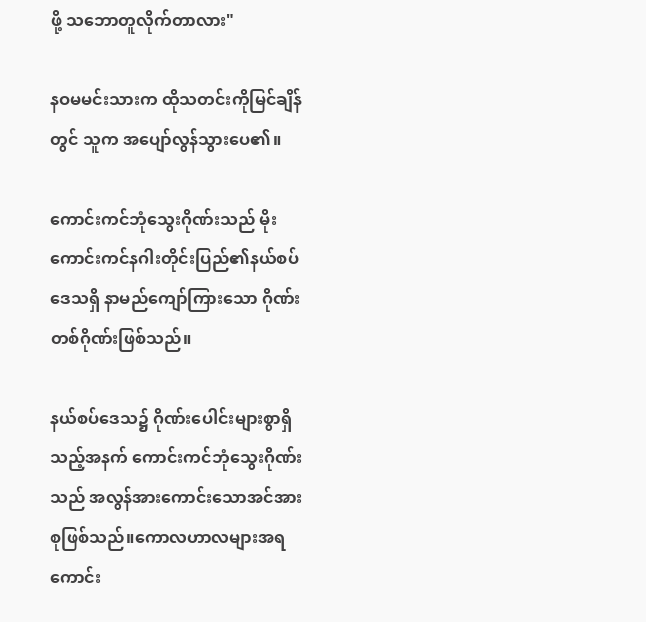ဖို့ သဘောတူလိုက်တာလား"

နဝမမင်းသားက ထိုသတင်းကိုမြင်ချိန်တွင် သူက အပျော်လွန်သွားပေ၏။

ကောင်းကင်ဘုံသွေးဂိုဏ်းသည် မိုးကောင်းကင်နဂါးတိုင်းပြည်၏နယ်စပ်ဒေသရှိ နာမည်ကျော်ကြားသော ဂိုဏ်းတစ်ဂိုဏ်းဖြစ်သည်။

နယ်စပ်ဒေသ၌ ဂိုဏ်းပေါင်းများစွာရှိသည့်အနက် ကောင်းကင်ဘုံသွေးဂိုဏ်းသည် အလွန်အားကောင်းသောအင်အားစုဖြစ်သည်။ကောလဟာလများအရ ကောင်း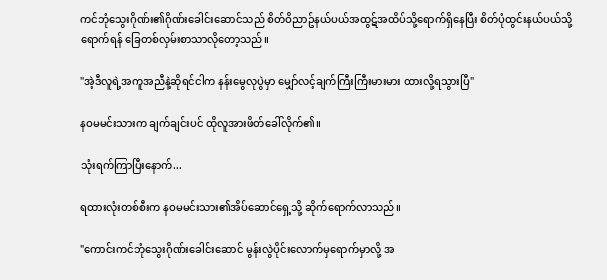ကင်ဘုံသွေးဂိုဏ်း၏ဂိုဏ်းခေါင်းဆောင်သည် စိတ်ဝိညာဥ်နယ်ပယ်အထွဋ်အထိပ်သို့ရောက်ရှိနေပြီး စိတ်ပုံထွင်းနယ်ပယ်သို့ရောက်ရန် ခြေတစ်လှမ်းစာသာလိုတော့သည်။

"အဲ့ဒီလူရဲ့အကူအညီနဲ့ဆိုရင်ငါက နန်းမွေလုပွဲမှာ မျှော်လင့်ချက်ကြီးကြီးမားမား ထားလို့ရသွားပြီ"

နဝမမင်းသားက ချက်ချင်းပင် ထိုလူအားဖိတ်ခေါ်လိုက်၏။

သုံးရက်ကြာပြီးနောက်...

ရထားလုံးတစ်စီးက နဝမမင်းသား၏အိပ်ဆောင်ရှေ့သို့ ဆိုက်ရောက်လာသည်။

"ကောင်းကင်ဘုံသွေးဂိုဏ်းခေါင်းဆောင် မွန်းလွဲပိုင်းလောက်မှရောက်မှာလို့ အ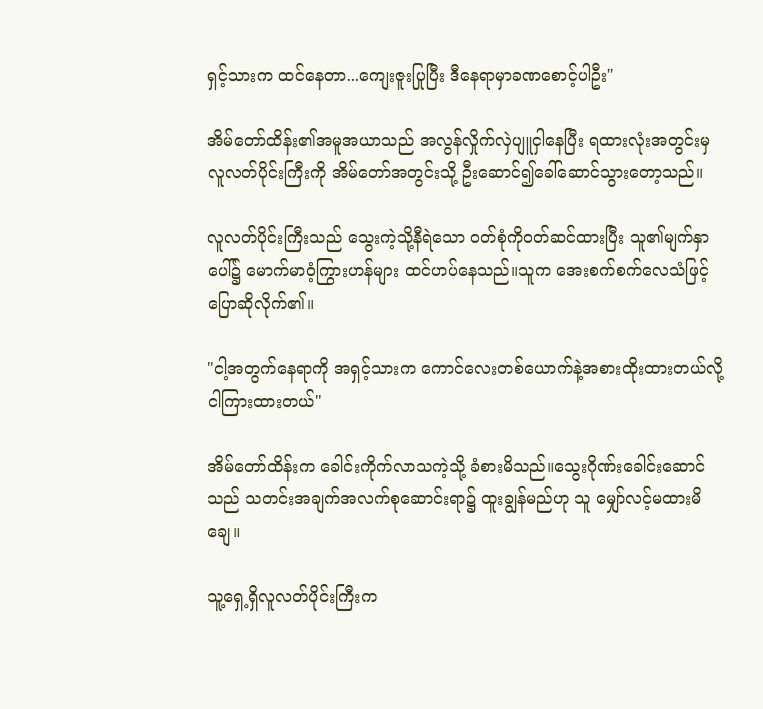ရှင့်သားက ထင်နေတာ...ကျေးဇူးပြုပြီး ဒီနေရာမှာခဏစောင့်ပါဦး"

အိမ်တော်ထိန်း၏အမူအယာသည် အလွန်လှိုက်လှဲပျူငှါနေပြီး ရထားလုံးအတွင်းမှ လူလတ်ပိုင်းကြီးကို အိမ်တော်အတွင်းသို့ ဦးဆောင်၍ခေါ်ဆောင်သွားတော့သည်။

လူလတ်ပိုင်းကြီးသည် သွေးကဲ့သို့နီရဲသော ဝတ်စုံကိုဝတ်ဆင်ထားပြီး သူ၏မျက်နှာပေါ်၌ မောက်မာဝံ့ကြွားဟန်များ ထင်ဟပ်နေသည်။သူက အေးစက်စက်လေသံဖြင့် ပြောဆိုလိုက်၏။

"ငါ့အတွက်နေရာကို အရှင့်သားက ကောင်လေးတစ်ယောက်နဲ့အစားထိုးထားတယ်လို့ ငါကြားထားတယ်"

အိမ်တော်ထိန်းက ခေါင်းကိုက်လာသကဲ့သို့ ခံစားမိသည်။သွေးဂိုဏ်းခေါင်းဆောင်သည် သတင်းအချက်အလက်စုဆောင်းရာ၌ ထူးချွန်မည်ဟု သူ မျှော်လင့်မထားမိချေ။

သူ့ရှေ့ရှိလူလတ်ပိုင်းကြီးက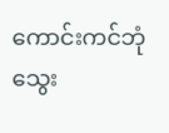ကောင်းကင်ဘုံသွေး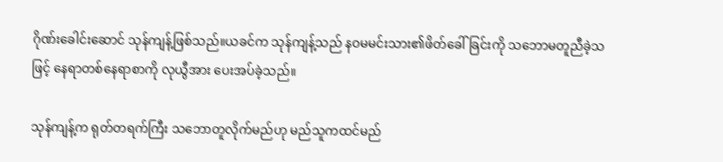ဂိုဏ်းခေါင်းဆောင် သုန်ကျန့်ဖြစ်သည်။ယခင်က သုန်ကျန့်သည် နဝမမင်းသား၏ဖိတ်ခေါ်ခြင်းကို သဘောမတူညီခဲ့သဖြင့် နေရာတစ်နေရာစာကို လုယွီအား ပေးအပ်ခဲ့သည်။

သုန်ကျန့်က ရုတ်တရက်ကြီး သဘောတူလိုက်မည်ဟု မည်သူကထင်မည်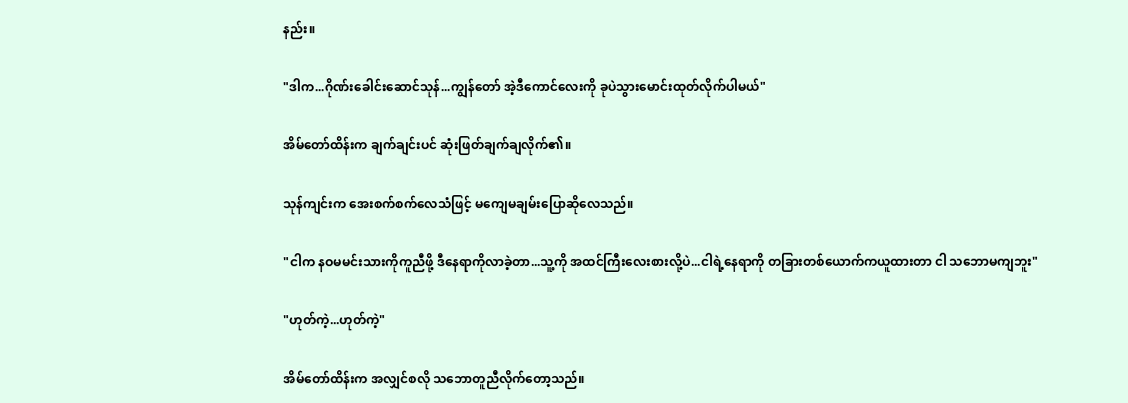နည်း။

"ဒါက...ဂိုဏ်းခေါင်းဆောင်သုန်...ကျွန်တော် အဲ့ဒီကောင်လေးကို ခုပဲသွားမောင်းထုတ်လိုက်ပါမယ်"

အိမ်တော်ထိန်းက ချက်ချင်းပင် ဆုံးဖြတ်ချက်ချလိုက်၏။

သုန်ကျင်းက အေးစက်စက်လေသံဖြင့် မကျေမချမ်းပြောဆိုလေသည်။

"ငါက နဝမမင်းသားကိုကူညီဖို့ ဒီနေရာကိုလာခဲ့တာ...သူ့ကို အထင်ကြီးလေးစားလို့ပဲ...ငါရဲ့နေရာကို တခြားတစ်ယောက်ကယူထားတာ ငါ သဘောမကျဘူး"

"ဟုတ်ကဲ့...ဟုတ်ကဲ့"

အိမ်တော်ထိန်းက အလျှင်စလို သဘောတူညီလိုက်တော့သည်။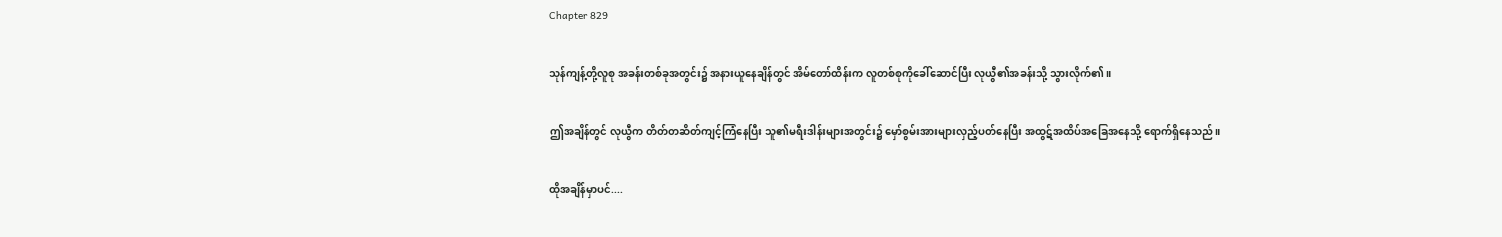Chapter 829

သုန်ကျန့်တို့လူစု အခန်းတစ်ခုအတွင်း၌ အနားယူနေချိန်တွင် အိမ်တော်ထိန်းက လူတစ်စုကိုခေါ်ဆောင်ပြီး လုယွီ၏အခန်းသို့ သွားလိုက်၏။

ဤအချိန်တွင် လုယွီက တိတ်တဆိတ်ကျင့်ကြံနေပြီး သူ၏မရီးဒါန်းများအတွင်း၌ မှော်စွမ်းအားများလှည့်ပတ်နေပြီး အထွဋ်အထိပ်အခြေအနေသို့ ရောက်ရှိနေသည်။

ထိုအချိန်မှာပင်....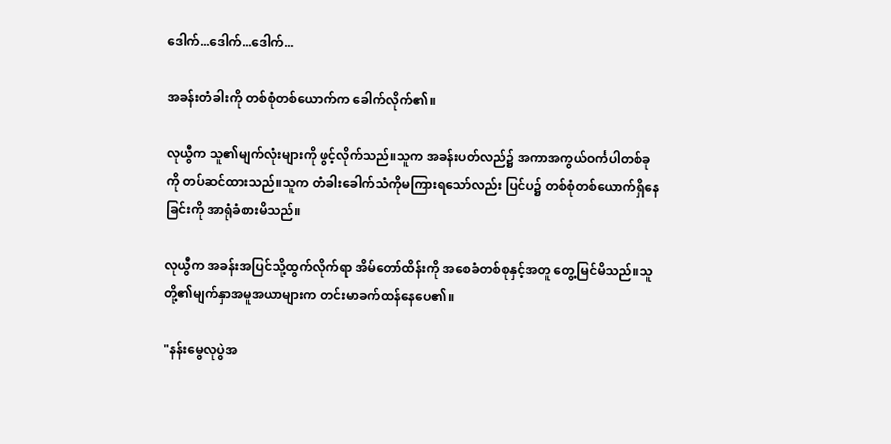ဒေါက်...ဒေါက်...ဒေါက်...

အခန်းတံခါးကို တစ်စုံတစ်ယောက်က ခေါက်လိုက်၏။

လုယွီက သူ၏မျက်လုံးများကို ဖွင့်လိုက်သည်။သူက အခန်းပတ်လည်၌ အကာအကွယ်ဝင်္ကပါတစ်ခုကို တပ်ဆင်ထားသည်။သူက တံခါးခေါက်သံကိုမကြားရသော်လည်း ပြင်ပ၌ တစ်စုံတစ်ယောက်ရှိနေခြင်းကို အာရုံခံစားမိသည်။

လုယွီက အခန်းအပြင်သို့ထွက်လိုက်ရာ အိမ်တော်ထိန်းကို အစေခံတစ်စုနှင့်အတူ တွေ့မြင်မိသည်။သူတို့၏မျက်နှာအမူအယာများက တင်းမာခက်ထန်နေပေ၏။

"နန်းမွေလုပွဲအ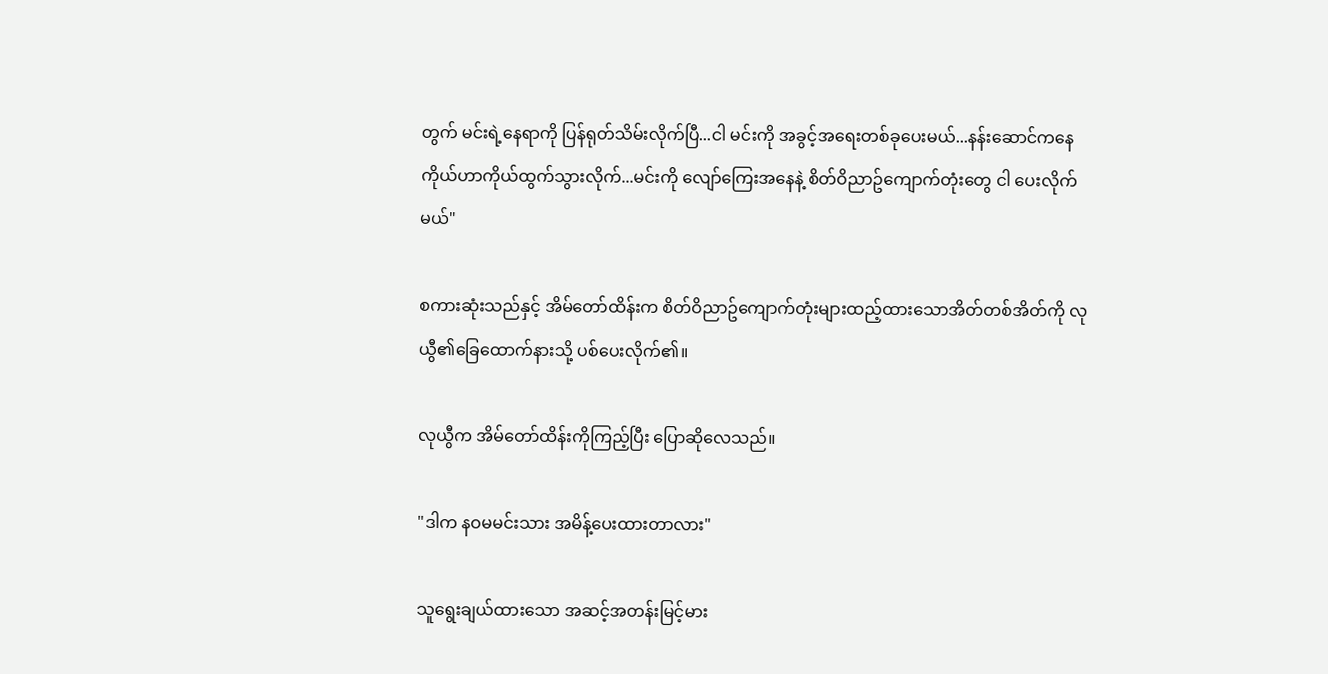တွက် မင်းရဲ့နေရာကို ပြန်ရုတ်သိမ်းလိုက်ပြီ...ငါ မင်းကို အခွင့်အရေးတစ်ခုပေးမယ်...နန်းဆောင်ကနေ ကိုယ်ဟာကိုယ်ထွက်သွားလိုက်...မင်းကို လျော်ကြေးအနေနဲ့ စိတ်ဝိညာဥ်ကျောက်တုံးတွေ ငါ ပေးလိုက်မယ်"

စကားဆုံးသည်နှင့် အိမ်တော်ထိန်းက စိတ်ဝိညာဥ်ကျောက်တုံးများထည့်ထားသောအိတ်တစ်အိတ်ကို လုယွီ၏ခြေထောက်နားသို့ ပစ်ပေးလိုက်၏။

လုယွီက အိမ်တော်ထိန်းကိုကြည့်ပြီး ပြောဆိုလေသည်။

"ဒါက နဝမမင်းသား အမိန့်ပေးထားတာလား"

သူရွေးချယ်ထားသော အဆင့်အတန်းမြင့်မား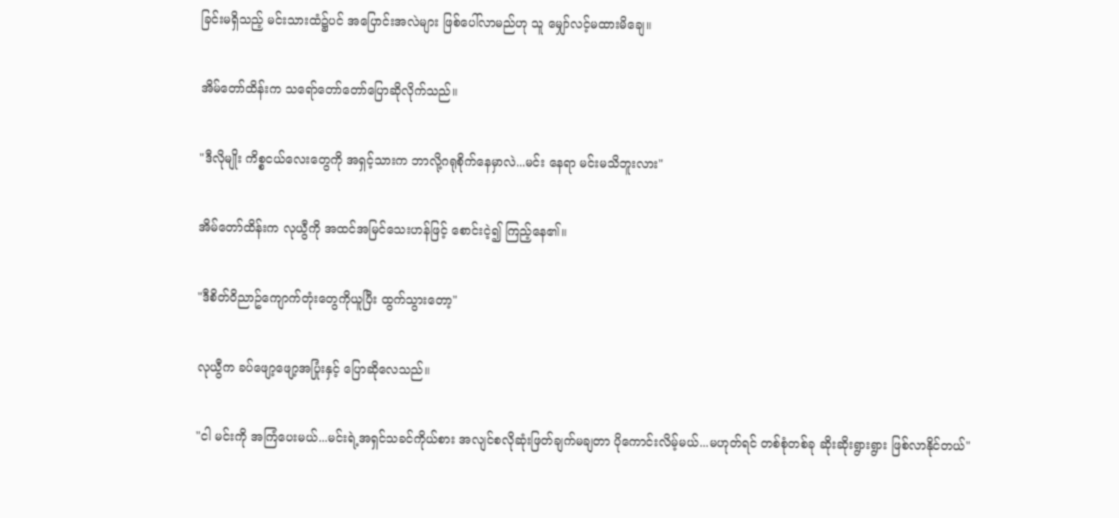ခြင်းမရှိသည့် မင်းသားထံ၌ပင် အပြောင်းအလဲများ ဖြစ်ပေါ်လာမည်ဟု သူ မျှော်လင့်မထားမိချေ။

အိမ်တော်ထိန်းက သရော်တော်တော်ပြောဆိုလိုက်သည်။

"ဒီလိုမျိုး ကိစ္စငယ်လေးတွေကို အရှင့်သားက ဘာလို့ဂရုစိုက်နေမှာလဲ...မင်း နေရာ မင်းမသိဘူးလား"

အိမ်တော်ထိန်းက လုယွီကို အထင်အမြင်သေးဟန်ဖြင့် စောင်းငဲ့၍ ကြည့်နေ၏။

"ဒီစိတ်ဝိညာဥ်ကျောက်တုံးတွေကိုယူပြီး ထွက်သွားတော့"

လုယွီက ခပ်ဖျော့ဖျော့အပြုံးနှင့် ပြောဆိုလေသည်။

"ငါ မင်းကို အကြံပေးမယ်...မင်းရဲ့အရှင်သခင်ကိုယ်စား အလျင်စလိုဆုံးဖြတ်ချက်မချတာ ပိုကောင်းလိမ့်မယ်...မဟုတ်ရင် တစ်စုံတစ်ခု ဆိုးဆိုးရွားရွား ဖြစ်လာနိုင်တယ်"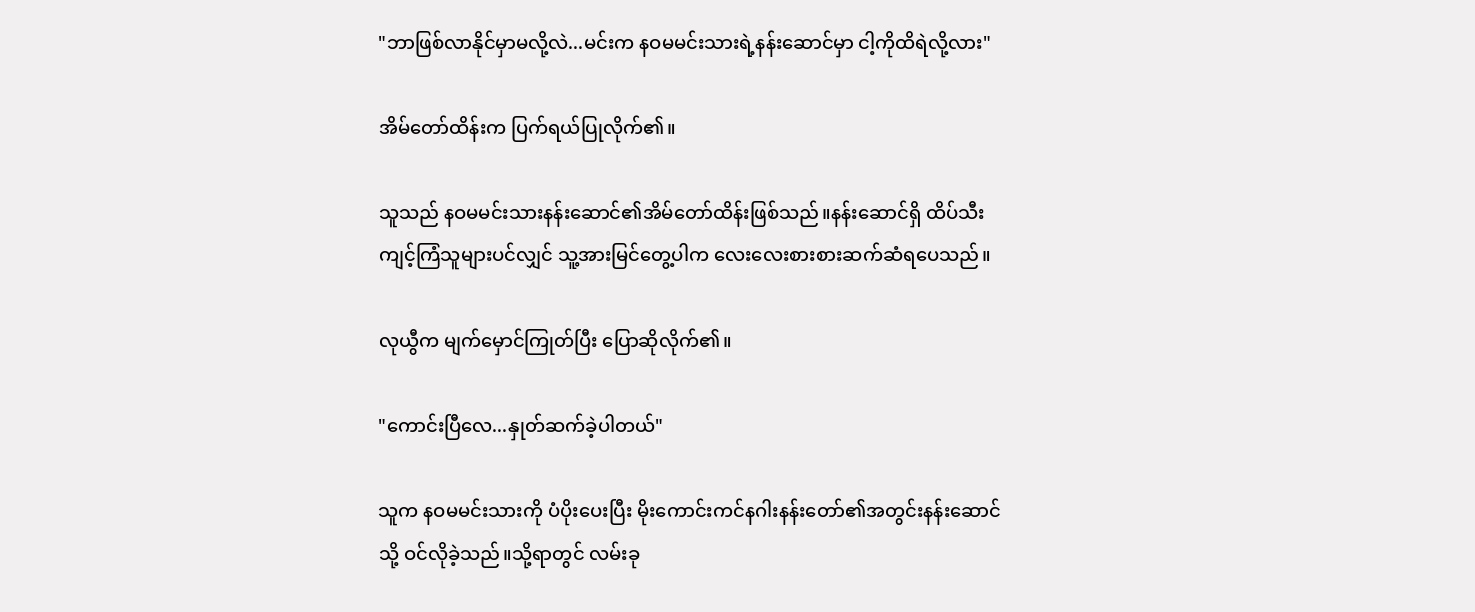"ဘာဖြစ်လာနိုင်မှာမလို့လဲ...မင်းက နဝမမင်းသားရဲ့နန်းဆောင်မှာ ငါ့ကိုထိရဲလို့လား"

အိမ်တော်ထိန်းက ပြက်ရယ်ပြုလိုက်၏။

သူသည် နဝမမင်းသားနန်းဆောင်၏အိမ်တော်ထိန်းဖြစ်သည်။နန်းဆောင်ရှိ ထိပ်သီးကျင့်ကြံသူများပင်လျှင် သူ့အားမြင်တွေ့ပါက လေးလေးစားစားဆက်ဆံရပေသည်။

လုယွီက မျက်မှောင်ကြုတ်ပြီး ပြောဆိုလိုက်၏။

"ကောင်းပြီလေ...နှုတ်ဆက်ခဲ့ပါတယ်"

သူက နဝမမင်းသားကို ပံပိုးပေးပြီး မိုးကောင်းကင်နဂါးနန်းတော်၏အတွင်းနန်းဆောင်သို့ ဝင်လိုခဲ့သည်။သို့ရာတွင် လမ်းခု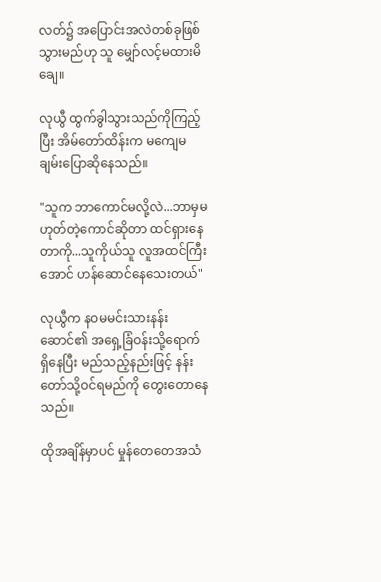လတ်၌ အပြောင်းအလဲတစ်ခုဖြစ်သွားမည်ဟု သူ မျှော်လင့်မထားမိချေ။

လုယွီ ထွက်ခွါသွားသည်ကိုကြည့်ပြီး အိမ်တော်ထိန်းက မကျေမချမ်းပြောဆိုနေသည်။

"သူက ဘာကောင်မလို့လဲ...ဘာမှမဟုတ်တဲ့ကောင်ဆိုတာ ထင်ရှားနေတာကို...သူကိုယ်သူ လူအထင်ကြီးအောင် ဟန်ဆောင်နေသေးတယ်"

လုယွီက နဝမမင်းသားနန်းဆောင်၏ အရှေ့ခြံဝန်းသို့ရောက်ရှိနေပြီး မည်သည့်နည်းဖြင့် နန်းတော်သို့ဝင်ရမည်ကို တွေးတောနေသည်။

ထိုအချိန်မှာပင် မှုန်တေတေအသံ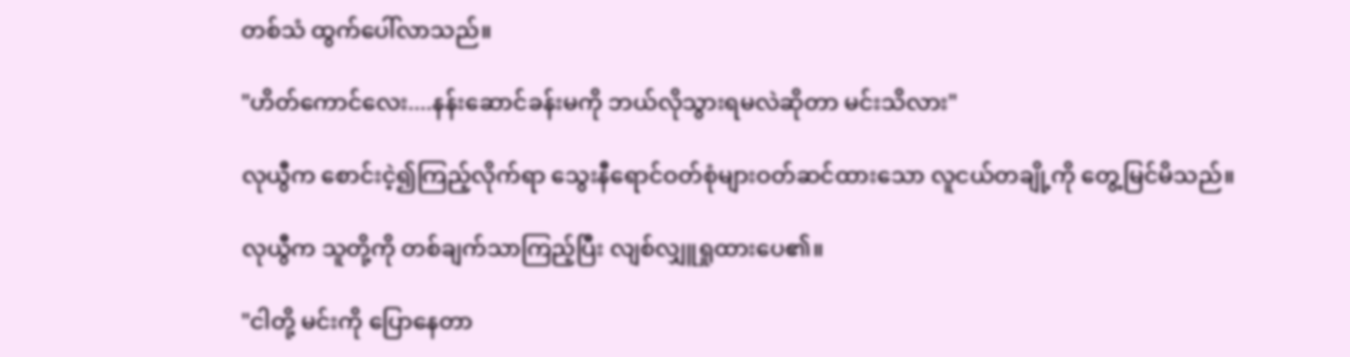တစ်သံ ထွက်ပေါ်လာသည်။

"ဟိတ်ကောင်လေး....နန်းဆောင်ခန်းမကို ဘယ်လိုသွားရမလဲဆိုတာ မင်းသိလား"

လုယွီက စောင်းငဲ့၍ကြည့်လိုက်ရာ သွေးနီရောင်ဝတ်စုံများဝတ်ဆင်ထားသော လူငယ်တချို့ကို တွေ့မြင်မိသည်။

လုယွီက သူတို့ကို တစ်ချက်သာကြည့်ပြီး လျစ်လျှူရှုထားပေ၏။

"ငါတို့ မင်းကို ပြောနေတာ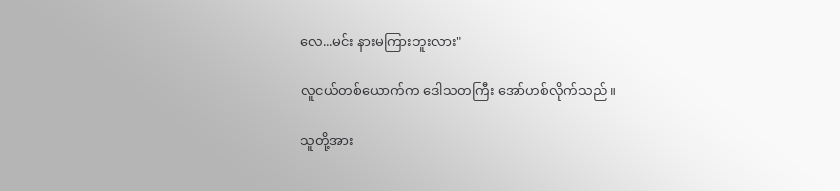လေ...မင်း နားမကြားဘူးလား"

လူငယ်တစ်ယောက်က ဒေါသတကြီး အော်ဟစ်လိုက်သည်။

သူတို့အား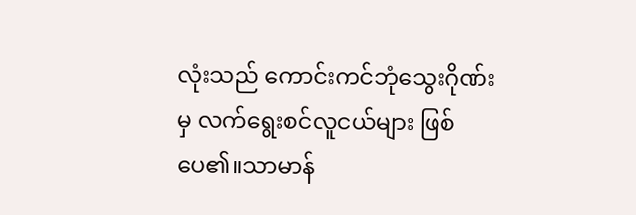လုံးသည် ကောင်းကင်ဘုံသွေးဂိုဏ်းမှ လက်ရွေးစင်လူငယ်များ ဖြစ်ပေ၏။သာမာန်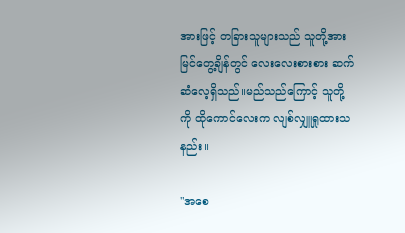အားဖြင့် တခြားသူများသည် သူတို့အား မြင်တွေ့ချိန်တွင် လေးလေးစားစား ဆက်ဆံလေ့ရှိသည်။မည်သည်ကြောင့် သူတို့ကို ထိုကောင်လေးက လျစ်လျှူရှုထားသနည်း။

"အစေ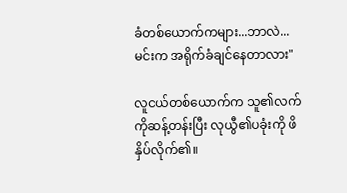ခံတစ်ယောက်ကများ...ဘာလဲ...မင်းက အရိုက်ခံချင်နေတာလား"

လူငယ်တစ်ယောက်က သူ၏လက်ကိုဆန့်တန်းပြီး လုယွီ၏ပခုံးကို ဖိနှိပ်လိုက်၏။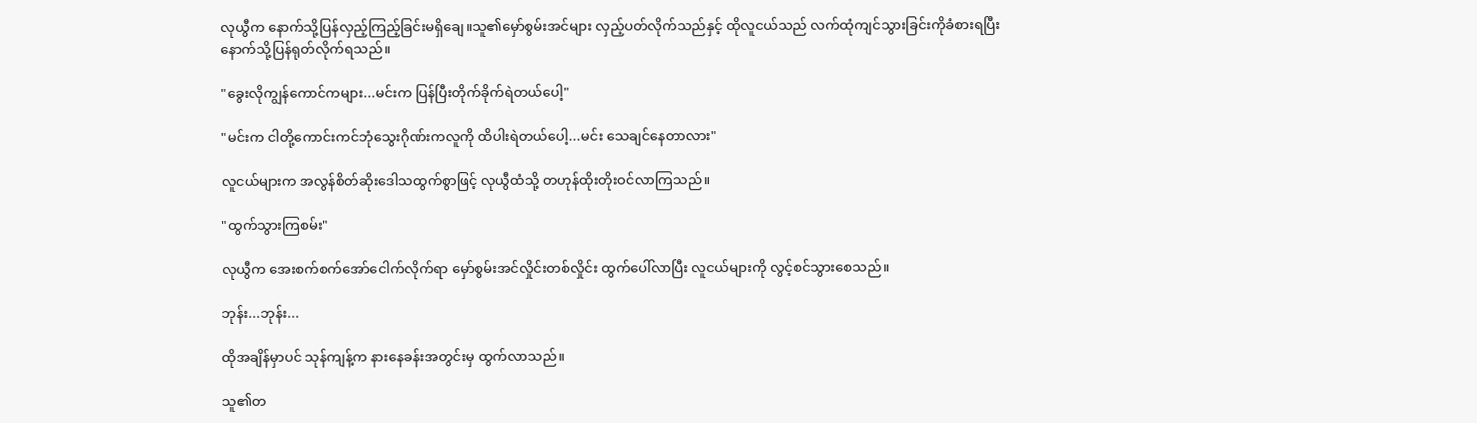လုယွီက နောက်သို့ပြန်လှည့်ကြည့်ခြင်းမရှိချေ။သူ၏မှော်စွမ်းအင်များ လှည့်ပတ်လိုက်သည်နှင့် ထိုလူငယ်သည် လက်ထုံကျင်သွားခြင်းကိုခံစားရပြီး နောက်သို့ပြန်ရုတ်လိုက်ရသည်။

"ခွေးလိုကျွန်ကောင်ကများ...မင်းက ပြန်ပြီးတိုက်ခိုက်ရဲတယ်ပေါ့"

"မင်းက ငါတို့ကောင်းကင်ဘုံသွေးဂိုဏ်းကလူကို ထိပါးရဲတယ်ပေါ့...မင်း သေချင်နေတာလား"

လူငယ်များက အလွန်စိတ်ဆိုးဒေါသထွက်စွာဖြင့် လုယွီထံသို့ တဟုန်ထိုးတိုးဝင်လာကြသည်။

"ထွက်သွားကြစမ်း"

လုယွီက အေးစက်စက်အော်ငေါက်လိုက်ရာ မှော်စွမ်းအင်လှိုင်းတစ်လှိုင်း ထွက်ပေါ်လာပြီး လူငယ်များကို လွင့်စင်သွားစေသည်။

ဘုန်း...ဘုန်း...

ထိုအချိန်မှာပင် သုန်ကျန့်က နားနေခန်းအတွင်းမှ ထွက်လာသည်။

သူ၏တ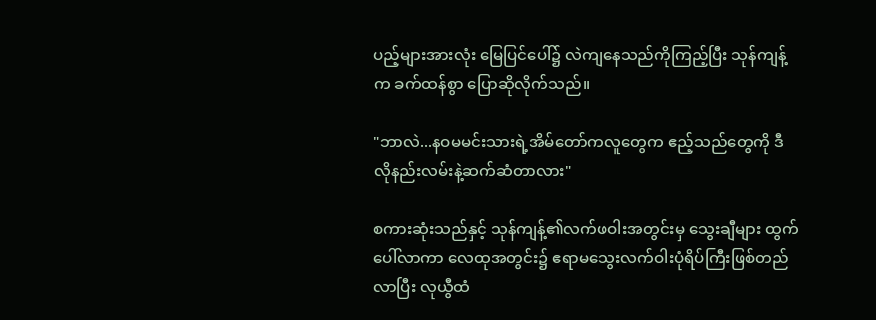ပည့်များအားလုံး မြေပြင်ပေါ်၌ လဲကျနေသည်ကိုကြည့်ပြီး သုန်ကျန့်က ခက်ထန်စွာ ပြောဆိုလိုက်သည်။

"ဘာလဲ...နဝမမင်းသားရဲ့အိမ်တော်ကလူတွေက ဧည့်သည်တွေကို ဒီလိုနည်းလမ်းနဲ့ဆက်ဆံတာလား"

စကားဆုံးသည်နှင့် သုန်ကျန့်၏လက်ဖဝါးအတွင်းမှ သွေးချီများ ထွက်ပေါ်လာကာ လေထုအတွင်း၌ ဧရာမသွေးလက်ဝါးပုံရိပ်ကြီးဖြစ်တည်လာပြီး လုယွီထံ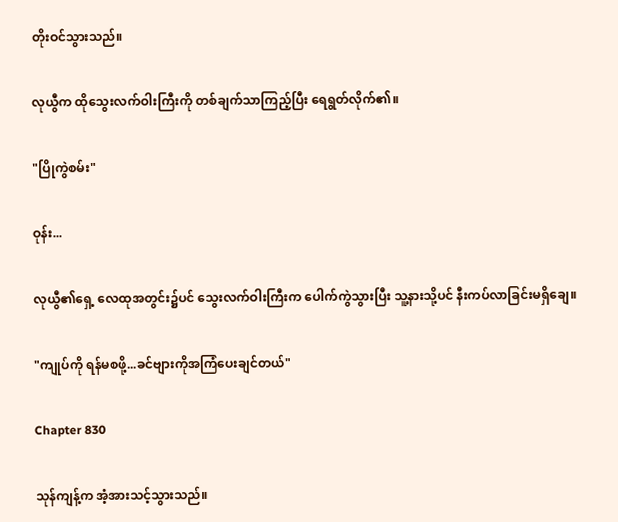တိုးဝင်သွားသည်။

လုယွီက ထိုသွေးလက်ဝါးကြီးကို တစ်ချက်သာကြည့်ပြီး ရေရွတ်လိုက်၏။

"ပြိုကွဲစမ်း"

ဝုန်း...

လုယွီ၏ရှေ့ လေထုအတွင်း၌ပင် သွေးလက်ဝါးကြီးက ပေါက်ကွဲသွားပြီး သူ့နားသို့ပင် နီးကပ်လာခြင်းမရှိချေ။

"ကျုပ်ကို ရန်မစဖို့...ခင်ဗျားကိုအကြံပေးချင်တယ်"

Chapter 830

သုန်ကျန့်က အံ့အားသင့်သွားသည်။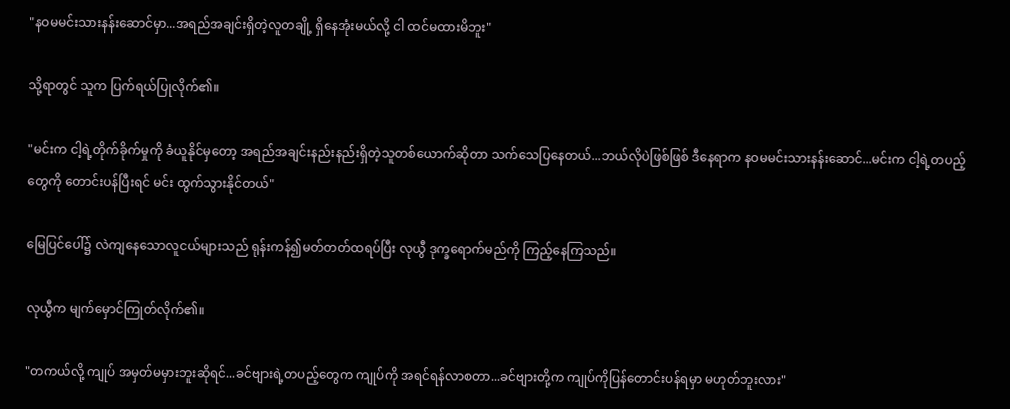"နဝမမင်းသားနန်းဆောင်မှာ...အရည်အချင်းရှိတဲ့လူတချို့ ရှိနေအုံးမယ်လို့ ငါ ထင်မထားမိဘူး"

သို့ရာတွင် သူက ပြက်ရယ်ပြုလိုက်၏။

"မင်းက ငါ့ရဲ့တိုက်ခိုက်မှုကို ခံယူနိုင်မှတော့ အရည်အချင်းနည်းနည်းရှိတဲ့သူတစ်ယောက်ဆိုတာ သက်သေပြနေတယ်...ဘယ်လိုပဲဖြစ်ဖြစ် ဒီနေရာက နဝမမင်းသားနန်းဆောင်...မင်းက ငါ့ရဲ့တပည့်တွေကို တောင်းပန်ပြီးရင် မင်း ထွက်သွားနိုင်တယ်"

မြေပြင်ပေါ်၌ လဲကျနေသောလူငယ်များသည် ရုန်းကန်၍မတ်တတ်ထရပ်ပြီး လုယွီ ဒုက္ခရောက်မည်ကို ကြည့်နေကြသည်။

လုယွီက မျက်မှောင်ကြုတ်လိုက်၏။

"တကယ်လို့ ကျုပ် အမှတ်မမှားဘူးဆိုရင်...ခင်ဗျားရဲ့တပည့်တွေက ကျုပ်ကို အရင်ရန်လာစတာ...ခင်ဗျားတို့က ကျုပ်ကိုပြန်တောင်းပန်ရမှာ မဟုတ်ဘူးလား"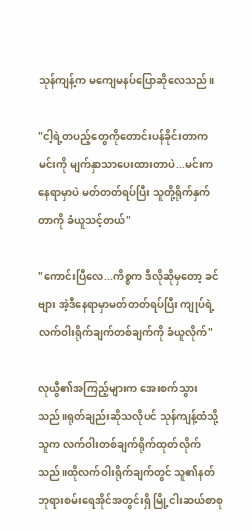သုန်ကျန့်က မကျေမနပ်ပြောဆိုလေသည်။

"ငါ့ရဲ့တပည့်တွေကိုတောင်းပန်ခိုင်းတာက မင်းကို မျက်နှာသာပေးထားတာပဲ...မင်းက နေရာမှာပဲ မတ်တတ်ရပ်ပြီး သူတို့ရိုက်နှက်တာကို ခံယူသင့်တယ်"

"ကောင်းပြီလေ...ကိစ္စက ဒီလိုဆိုမှတော့ ခင်ဗျား အဲ့ဒီနေရာမှာမတ်တတ်ရပ်ပြီး ကျုပ်ရဲ့လက်ဝါးရိုက်ချက်တစ်ချက်ကို ခံယူလိုက်"

လုယွီ၏အကြည့်များက အေးစက်သွားသည်။ရုတ်ချည်းဆိုသလိုပင် သုန်ကျန့်ထံသို့ သူက လက်ဝါးတစ်ချက်ရိုက်ထုတ်လိုက်သည်။ထိုလက်ဝါးရိုက်ချက်တွင် သူ၏နတ်ဘုရားစမ်းရေအိုင်အတွင်းရှိ မြို့ငါးဆယ်စာစု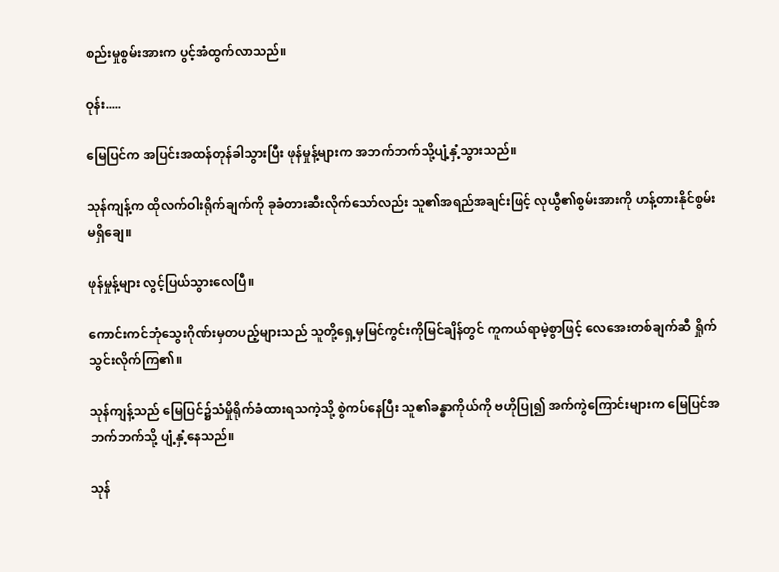စည်းမှုစွမ်းအားက ပွင့်အံထွက်လာသည်။

ဝုန်း.....

မြေပြင်က အပြင်းအထန်တုန်ခါသွားပြီး ဖုန်မှုန့်များက အဘက်ဘက်သို့ပျံ့နှံ့သွားသည်။

သုန်ကျန့်က ထိုလက်ဝါးရိုက်ချက်ကို ခုခံတားဆီးလိုက်သော်လည်း သူ၏အရည်အချင်းဖြင့် လုယွီ၏စွမ်းအားကို ဟန့်တားနိုင်စွမ်းမရှိချေ။

ဖုန်မှုန့်များ လွင့်ပြယ်သွားလေပြီ။

ကောင်းကင်ဘုံသွေးဂိုဏ်းမှတပည့်များသည် သူတို့ရှေ့မှမြင်ကွင်းကိုမြင်ချိန်တွင် ကူကယ်ရာမဲ့စွာဖြင့် လေအေးတစ်ချက်ဆီ ရှိုက်သွင်းလိုက်ကြ၏။

သုန်ကျန့်သည် မြေပြင်၌သံမှိုရိုက်ခံထားရသကဲ့သို့ စွဲကပ်နေပြီး သူ၏ခန္ဓာကိုယ်ကို ဗဟိုပြု၍ အက်ကွဲကြောင်းများက မြေပြင်အဘက်ဘက်သို့ ပျံ့နှံ့နေသည်။

သုန်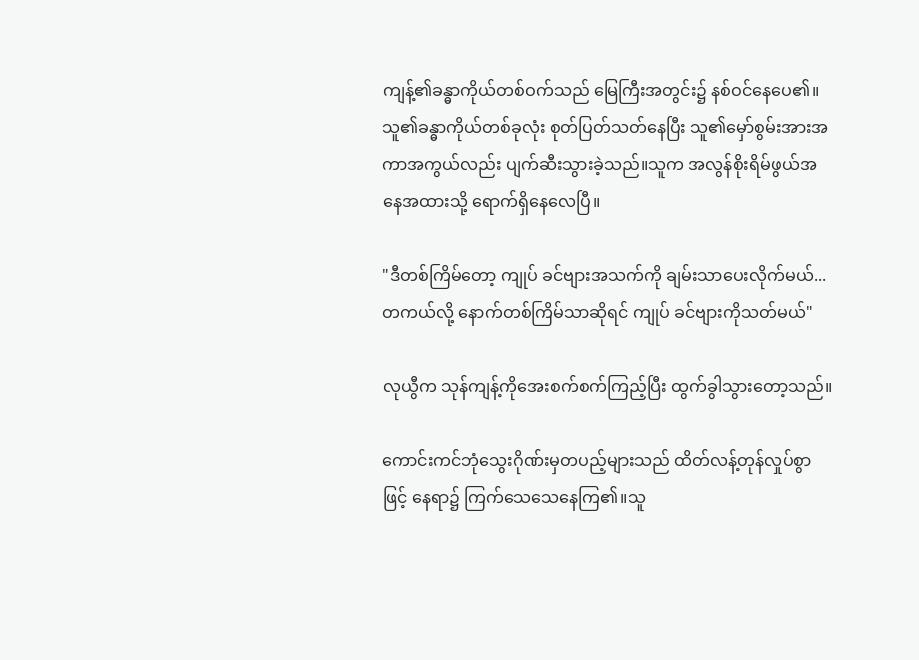ကျန့်၏ခန္ဓာကိုယ်တစ်ဝက်သည် မြေကြီးအတွင်း၌ နစ်ဝင်နေပေ၏။သူ၏ခန္ဓာကိုယ်တစ်ခုလုံး စုတ်ပြတ်သတ်နေပြီး သူ၏မှော်စွမ်းအားအကာအကွယ်လည်း ပျက်ဆီးသွားခဲ့သည်။သူက အလွန်စိုးရိမ်ဖွယ်အနေအထားသို့ ရောက်ရှိနေလေပြီ။

"ဒီတစ်ကြိမ်တော့ ကျုပ် ခင်ဗျားအသက်ကို ချမ်းသာပေးလိုက်မယ်...တကယ်လို့ နောက်တစ်ကြိမ်သာဆိုရင် ကျုပ် ခင်ဗျားကိုသတ်မယ်"

လုယွီက သုန်ကျန့်ကိုအေးစက်စက်ကြည့်ပြီး ထွက်ခွါသွားတော့သည်။

ကောင်းကင်ဘုံသွေးဂိုဏ်းမှတပည့်များသည် ထိတ်လန့်တုန်လှုပ်စွာဖြင့် နေရာ၌ ကြက်သေသေနေကြ၏။သူ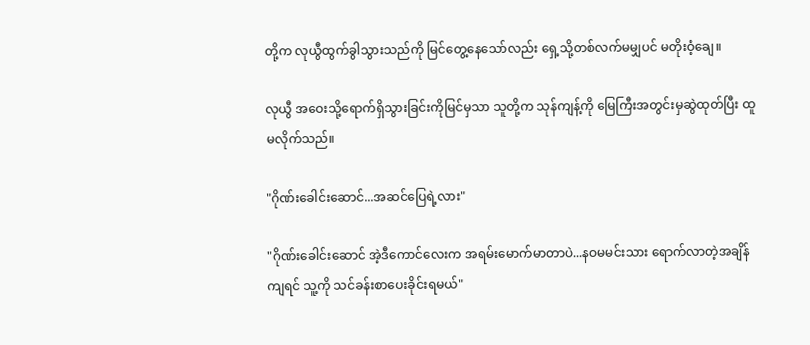တို့က လုယွီထွက်ခွါသွားသည်ကို မြင်တွေ့နေသော်လည်း ရှေ့သို့တစ်လက်မမျှပင် မတိုးဝံ့ချေ။

လုယွီ အဝေးသို့ရောက်ရှိသွားခြင်းကိုမြင်မှသာ သူတို့က သုန်ကျန့်ကို မြေကြီးအတွင်းမှဆွဲထုတ်ပြီး ထူမလိုက်သည်။

"ဂိုဏ်းခေါင်းဆောင်...အဆင်ပြေရဲ့လား"

"ဂိုဏ်းခေါင်းဆောင် အဲ့ဒီကောင်လေးက အရမ်းမောက်မာတာပဲ...နဝမမင်းသား ရောက်လာတဲ့အချိန်ကျရင် သူ့ကို သင်ခန်းစာပေးခိုင်းရမယ်"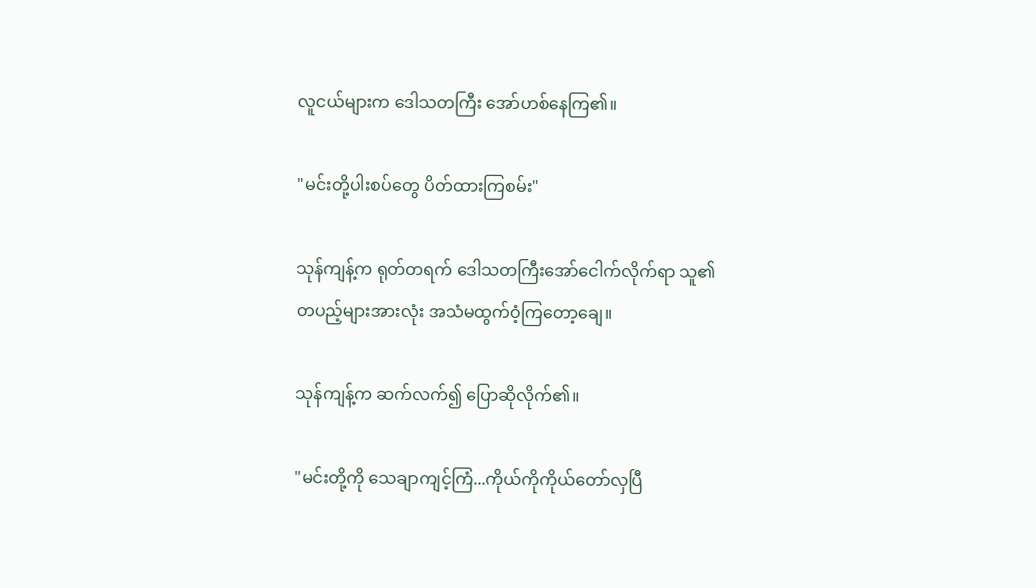လူငယ်များက ဒေါသတကြီး အော်ဟစ်နေကြ၏။

"မင်းတို့ပါးစပ်တွေ ပိတ်ထားကြစမ်း"

သုန်ကျန့်က ရုတ်တရက် ဒေါသတကြီးအော်ငေါက်လိုက်ရာ သူ၏တပည့်များအားလုံး အသံမထွက်ဝံ့ကြတော့ချေ။

သုန်ကျန့်က ဆက်လက်၍ ပြောဆိုလိုက်၏။

"မင်းတို့ကို သေချာကျင့်ကြံ...ကိုယ်ကိုကိုယ်တော်လှပြီ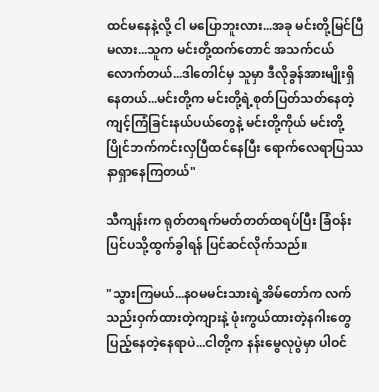ထင်မနေနဲ့လို့ ငါ မပြောဘူးလား...အခု မင်းတို့မြင်ပြီမလား...သူက မင်းတို့ထက်တောင် အသက်ငယ်လောက်တယ်...ဒါတေါင်မှ သူမှာ ဒီလိုခွန်အားမျိုးရှိနေတယ်...မင်းတို့က မင်းတို့ရဲ့စုတ်ပြတ်သတ်နေတဲ့ကျင့်ကြံခြင်းနယ်ပယ်တွေနဲ့ မင်းတို့ကိုယ် မင်းတို့ ပြိုင်ဘက်ကင်းလှပြီထင်နေပြီး ရောက်လေရာပြဿနာရှာနေကြတယ်"

သီကျန်းက ရုတ်တရက်မတ်တတ်ထရပ်ပြီး ခြံဝန်းပြင်ပသို့ထွက်ခွါရန် ပြင်ဆင်လိုက်သည်။

"သွားကြမယ်...နဝမမင်းသားရဲ့အိမ်တော်က လက်သည်းဝှက်ထားတဲ့ကျားနဲ့ ဖုံးကွယ်ထားတဲ့နဂါးတွေ ပြည့်နေတဲ့နေရာပဲ...ငါတို့က နန်းမွေလုပွဲမှာ ပါဝင်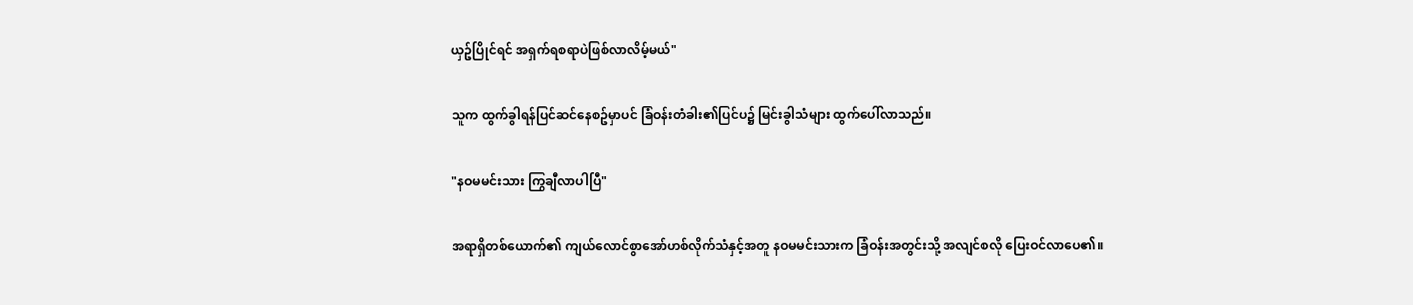ယှဥ်ပြိုင်ရင် အရှက်ရစရာပဲဖြစ်လာလိမ့်မယ်"

သူက ထွက်ခွါရန်ပြင်ဆင်နေစဥ်မှာပင် ခြံဝန်းတံခါး၏ပြင်ပ၌ မြင်းခွါသံများ ထွက်ပေါ်လာသည်။

"နဝမမင်းသား ကြွချီလာပါပြီ"

အရာရှိတစ်ယောက်၏ ကျယ်လောင်စွာအော်ဟစ်လိုက်သံနှင့်အတူ နဝမမင်းသားက ခြံဝန်းအတွင်းသို့ အလျင်စလို ပြေးဝင်လာပေ၏။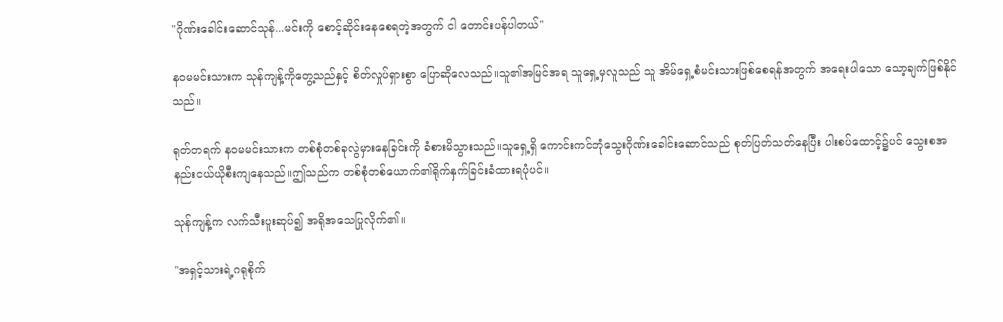"ဂိုဏ်းခေါင်းဆောင်သုန်...မင်းကို စောင့်ဆိုင်းနေစေရတဲ့အတွက် ငါ တောင်းပန်ပါတယ်"

နဝမမင်းသားက သုန်ကျန့်ကိုတွေ့သည်နှင့် စိတ်လှုပ်ရှားစွာ ပြောဆိုလေသည်။သူ၏အမြင်အရ သူရှေ့မှလူသည် သူ အိမ်ရှေ့စံမင်းသားဖြစ်စေရန်အတွက် အရေးပါသော သော့ချက်ဖြစ်နိုင်သည်။

ရုတ်တရက် နဝမမင်းသားက တစ်စုံတစ်ခုလွဲမှားနေခြင်းကို ခံစားမိသွားသည်။သူရှေ့ရှိ ကောင်းကင်ဘုံသွေးဂိုဏ်းခေါင်းဆောင်သည် စုတ်ပြတ်သတ်နေပြီး ပါးစပ်ထောင့်၌ပင် သွေးစအနည်းငယ်ယိုစီးကျနေသည်။ဤသည်က တစ်စုံတစ်ယောက်၏ရိုက်နှက်ခြင်းခံထားရပုံပင်။

သုန်ကျန့်က လက်သီးပူးဆုပ်၍ အရိုအသေပြုလိုက်၏။

"အရှင့်သားရဲ့ဂရုစိုက်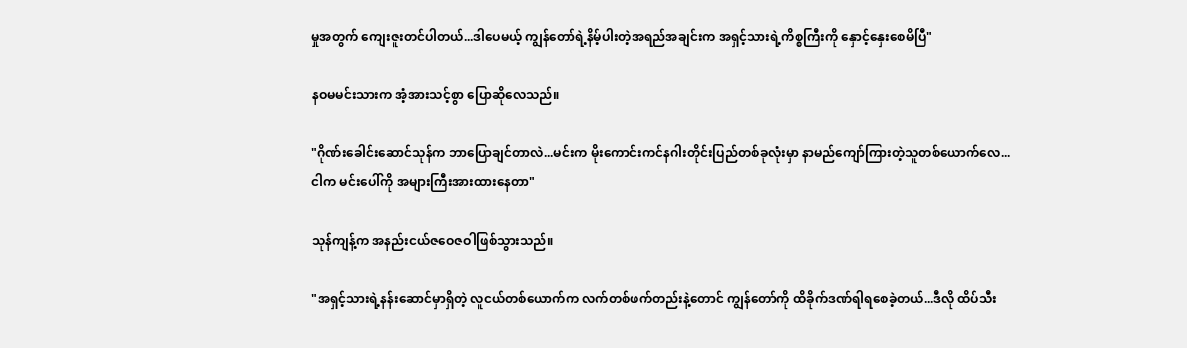မှုအတွက် ကျေးဇူးတင်ပါတယ်...ဒါပေမယ့် ကျွန်တော်ရဲ့နိမ့်ပါးတဲ့အရည်အချင်းက အရှင့်သားရဲ့ကိစ္စကြီးကို နှောင့်နှေးစေမိပြီ"

နဝမမင်းသားက အံ့အားသင့်စွာ ပြောဆိုလေသည်။

"ဂိုဏ်းခေါင်းဆောင်သုန်က ဘာပြောချင်တာလဲ...မင်းက မိုးကောင်းကင်နဂါးတိုင်းပြည်တစ်ခုလုံးမှာ နာမည်ကျော်ကြားတဲ့သူတစ်ယောက်လေ...ငါက မင်းပေါ်ကို အများကြီးအားထားနေတာ"

သုန်ကျန့်က အနည်းငယ်ဇဝေဇဝါဖြစ်သွားသည်။

"အရှင့်သားရဲ့နန်းဆောင်မှာရှိတဲ့ လူငယ်တစ်ယောက်က လက်တစ်ဖက်တည်းနဲ့တောင် ကျွန်တော်ကို ထိခိုက်ဒဏ်ရါရစေခဲ့တယ်...ဒီလို ထိပ်သီး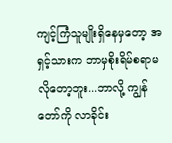ကျင့်ကြံသူမျိုးရှိနေမှတော့ အရှင့်သားက ဘာမှစိုးရိမ်စရာမလိုတော့ဘူး...ဘာလို့ ကျွန်တော်ကို လာခိုင်း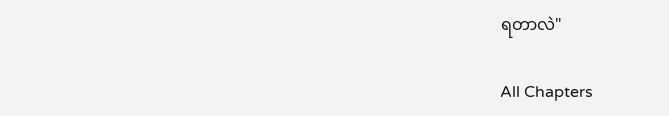ရတာလဲ"

All Chapters